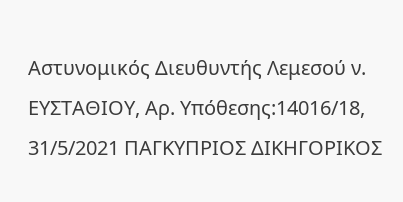Αστυνομικός Διευθυντής Λεμεσού ν. ΕΥΣΤΑΘΙΟΥ, Αρ. Υπόθεσης:14016/18, 31/5/2021 ΠΑΓΚΥΠΡΙΟΣ ΔΙΚΗΓΟΡΙΚΟΣ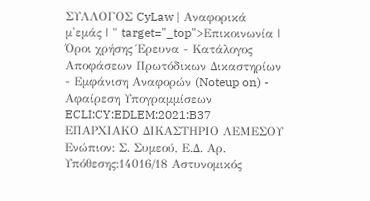ΣΥΛΛΟΓΟΣ CyLaw | Αναφορικά μ'εμάς | " target="_top">Επικοινωνία | Όροι χρήσης Έρευνα - Κατάλογος Αποφάσεων Πρωτόδικων Δικαστηρίων - Εμφάνιση Αναφορών (Noteup on) - Αφαίρεση Υπογραμμίσεων ECLI:CY:EDLEM:2021:B37 ΕΠΑΡΧΙΑΚΟ ΔΙΚΑΣΤΗΡΙΟ ΛΕΜΕΣΟΥ Ενώπιον: Σ. Συμεού, Ε.Δ. Αρ. Υπόθεσης:14016/18 Αστυνομικός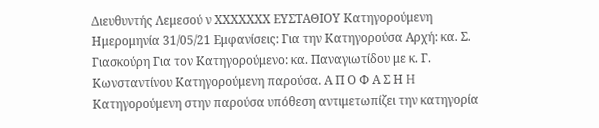Διευθυντής Λεμεσού ν ΧΧΧΧΧΧΧ ΕΥΣΤΑΘΙΟΥ Κατηγορούμενη Ημερομηνία 31/05/21 Εμφανίσεις: Για την Κατηγορούσα Αρχή: κα. Σ. Γιασκούρη Για τον Κατηγορούμενο: κα. Παναγιωτίδου με κ. Γ. Κωνσταντίνου Κατηγορούμενη παρούσα. Α Π Ο Φ Α Σ Η H Κατηγορούμενη στην παρούσα υπόθεση αντιμετωπίζει την κατηγορία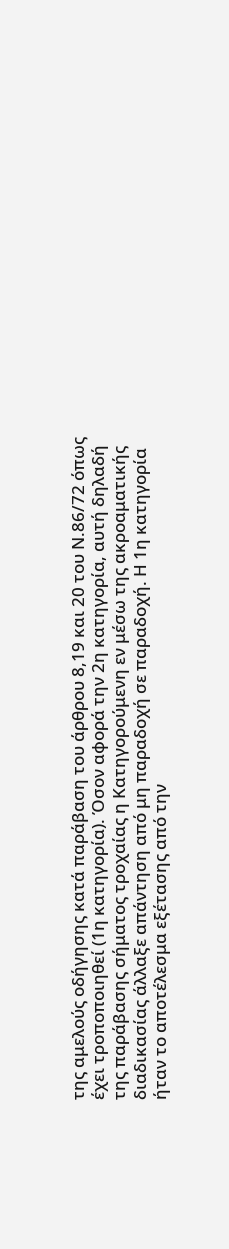της αμελούς οδήγησης κατά παράβαση του άρθρου 8,19 και 20 του Ν.86/72 όπως έχει τροποποιηθεί (1η κατηγορία). Όσον αφορά την 2η κατηγορία, αυτή δηλαδή της παράβασης σήματος τροχαίας η Κατηγορούμενη εν μέσω της ακροαματικής διαδικασίας άλλαξε απάντηση από μη παραδοχή σε παραδοχή. Η 1η κατηγορία ήταν το αποτέλεσμα εξέτασης από την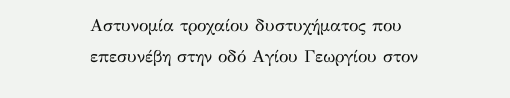Αστυνομία τροχαίου δυστυχήματος που επεσυνέβη στην οδό Αγίου Γεωργίου στον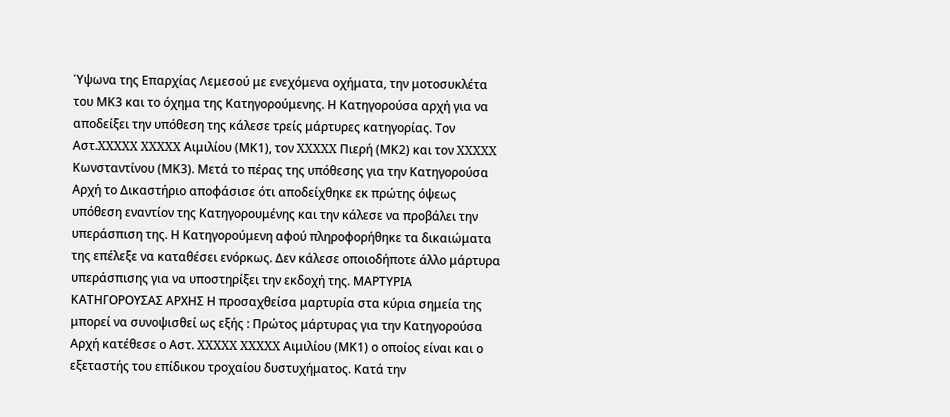Ύψωνα της Επαρχίας Λεμεσού με ενεχόμενα οχήματα, την μοτοσυκλέτα του ΜΚ3 και το όχημα της Κατηγορούμενης. Η Κατηγορούσα αρχή για να αποδείξει την υπόθεση της κάλεσε τρείς μάρτυρες κατηγορίας. Τον Αστ.XXXXX XXXXX Αιμιλίου (ΜΚ1), τον XXXXX Πιερή (ΜΚ2) και τον XXXXX Κωνσταντίνου (ΜΚ3). Μετά το πέρας της υπόθεσης για την Κατηγορούσα Αρχή το Δικαστήριο αποφάσισε ότι αποδείχθηκε εκ πρώτης όψεως υπόθεση εναντίον της Κατηγορουμένης και την κάλεσε να προβάλει την υπεράσπιση της. Η Κατηγορούμενη αφού πληροφορήθηκε τα δικαιώματα της επέλεξε να καταθέσει ενόρκως. Δεν κάλεσε οποιοδήποτε άλλο μάρτυρα υπεράσπισης για να υποστηρίξει την εκδοχή της. ΜΑΡΤΥΡΙΑ ΚΑΤΗΓΟΡΟΥΣΑΣ ΑΡΧΗΣ Η προσαχθείσα μαρτυρία στα κύρια σημεία της μπορεί να συνοψισθεί ως εξής : Πρώτος μάρτυρας για την Κατηγορούσα Αρχή κατέθεσε ο Αστ. XXXXX XXXXX Αιμιλίου (ΜΚ1) ο οποίος είναι και ο εξεταστής του επίδικου τροχαίου δυστυχήματος. Κατά την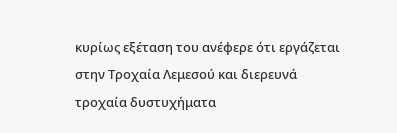κυρίως εξέταση του ανέφερε ότι εργάζεται στην Τροχαία Λεμεσού και διερευνά τροχαία δυστυχήματα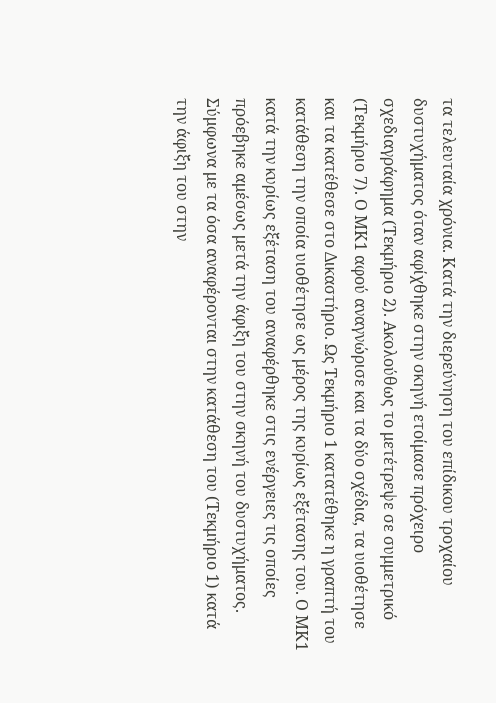τα τελευταία χρόνια. Κατά την διερεύνηση του επίδικου τροχαίου δυστυχήματος όταν αφίχθηκε στην σκηνή ετοίμασε πρόχειρο σχεδιαγράφημα (Τεκμήριο 2). Ακολούθως το μετέτρεψε σε συμμετρικό (Τεκμήριο 7). Ο ΜΚ1 αφού αναγνώρισε και τα δύο σχέδια, τα υιοθέτησε και τα κατέθεσε στο Δικαστήριο. Ως Τεκμήριο 1 κατατέθηκε η γραπτή του κατάθεση την οποία υιοθέτησε ως μέρος της κυρίως εξέτασης του. Ο ΜΚ1 κατά την κυρίως εξέταση του αναφέρθηκε στις ενέργειες τις οποίες πρόεβηκε αμέσως μετά την άφιξη του στην σκηνή του δυστυχήματος. Σύμφωνα με τα όσα αναφέρονται στην κατάθεση του (Τεκμήριο 1) κατά την άφιξη του στην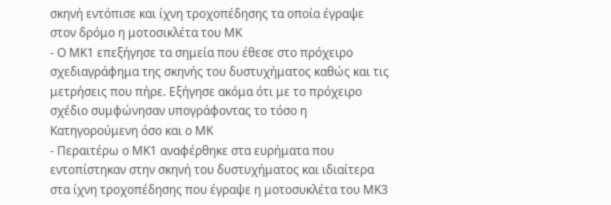σκηνή εντόπισε και ίχνη τροχοπέδησης τα οποία έγραψε στον δρόμο η μοτοσικλέτα του ΜΚ
- Ο ΜΚ1 επεξήγησε τα σημεία που έθεσε στο πρόχειρο σχεδιαγράφημα της σκηνής του δυστυχήματος καθώς και τις μετρήσεις που πήρε. Εξήγησε ακόμα ότι με το πρόχειρο σχέδιο συμφώνησαν υπογράφοντας το τόσο η Κατηγορούμενη όσο και ο ΜΚ
- Περαιτέρω ο ΜΚ1 αναφέρθηκε στα ευρήματα που εντοπίστηκαν στην σκηνή του δυστυχήματος και ιδιαίτερα στα ίχνη τροχοπέδησης που έγραψε η μοτοσυκλέτα του ΜΚ3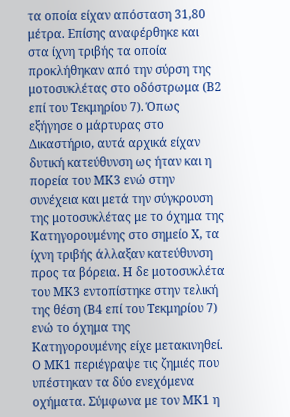τα οποία είχαν απόσταση 31,80 μέτρα. Επίσης αναφέρθηκε και στα ίχνη τριβής τα οποία προκλήθηκαν από την σύρση της μοτοσυκλέτας στο οδόστρωμα (Β2 επί του Τεκμηρίου 7). Όπως εξήγησε ο μάρτυρας στο Δικαστήριο, αυτά αρχικά είχαν δυτική κατεύθυνση ως ήταν και η πορεία του ΜΚ3 ενώ στην συνέχεια και μετά την σύγκρουση της μοτοσυκλέτας με το όχημα της Κατηγορουμένης στο σημείο Χ, τα ίχνη τριβής άλλαξαν κατεύθυνση προς τα βόρεια. Η δε μοτοσυκλέτα του ΜΚ3 εντοπίστηκε στην τελική της θέση (Β4 επί του Τεκμηρίου 7) ενώ το όχημα της Κατηγορουμένης είχε μετακινηθεί. Ο ΜΚ1 περιέγραψε τις ζημιές που υπέστηκαν τα δύο ενεχόμενα οχήματα. Σύμφωνα με τον ΜΚ1 η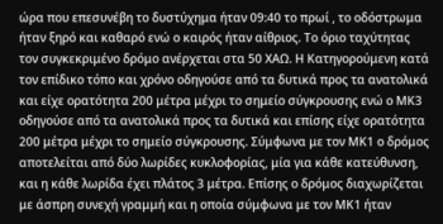ώρα που επεσυνέβη το δυστύχημα ήταν 09:40 το πρωί , το οδόστρωμα ήταν ξηρό και καθαρό ενώ ο καιρός ήταν αίθριος. Το όριο ταχύτητας τον συγκεκριμένο δρόμο ανέρχεται στα 50 ΧΑΩ. Η Κατηγορούμενη κατά τον επίδικο τόπο και χρόνο οδηγούσε από τα δυτικά προς τα ανατολικά και είχε ορατότητα 200 μέτρα μέχρι το σημείο σύγκρουσης ενώ ο ΜΚ3 οδηγούσε από τα ανατολικά προς τα δυτικά και επίσης είχε ορατότητα 200 μέτρα μέχρι το σημείο σύγκρουσης. Σύμφωνα με τον ΜΚ1 ο δρόμος αποτελείται από δύο λωρίδες κυκλοφορίας, μία για κάθε κατεύθυνση, και η κάθε λωρίδα έχει πλάτος 3 μέτρα. Επίσης ο δρόμος διαχωρίζεται με άσπρη συνεχή γραμμή και η οποία σύμφωνα με τον ΜΚ1 ήταν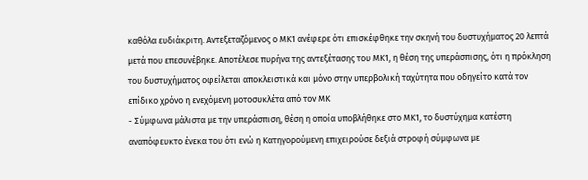καθόλα ευδιάκριτη. Αντεξεταζόμενος ο ΜΚ1 ανέφερε ότι επισκέφθηκε την σκηνή του δυστυχήματος 20 λεπτά μετά που επεσυνέβηκε. Αποτέλεσε πυρήνα της αντεξέτασης του ΜΚ1, η θέση της υπεράσπισης, ότι η πρόκληση του δυστυχήματος οφείλεται αποκλειστικά και μόνο στην υπερβολική ταχύτητα που οδηγείτο κατά τον επίδικο χρόνο η ενεχόμενη μοτοσυκλέτα από τον ΜΚ
- Σύμφωνα μάλιστα με την υπεράσπιση, θέση η οποία υποβλήθηκε στο ΜΚ1, το δυστύχημα κατέστη αναπόφευκτο ένεκα του ότι ενώ η Κατηγορούμενη επιχειρούσε δεξιά στροφή σύμφωνα με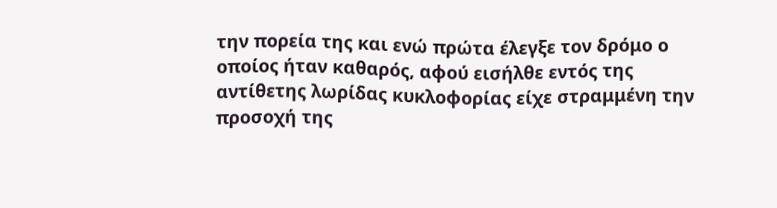την πορεία της και ενώ πρώτα έλεγξε τον δρόμο ο οποίος ήταν καθαρός, αφού εισήλθε εντός της αντίθετης λωρίδας κυκλοφορίας είχε στραμμένη την προσοχή της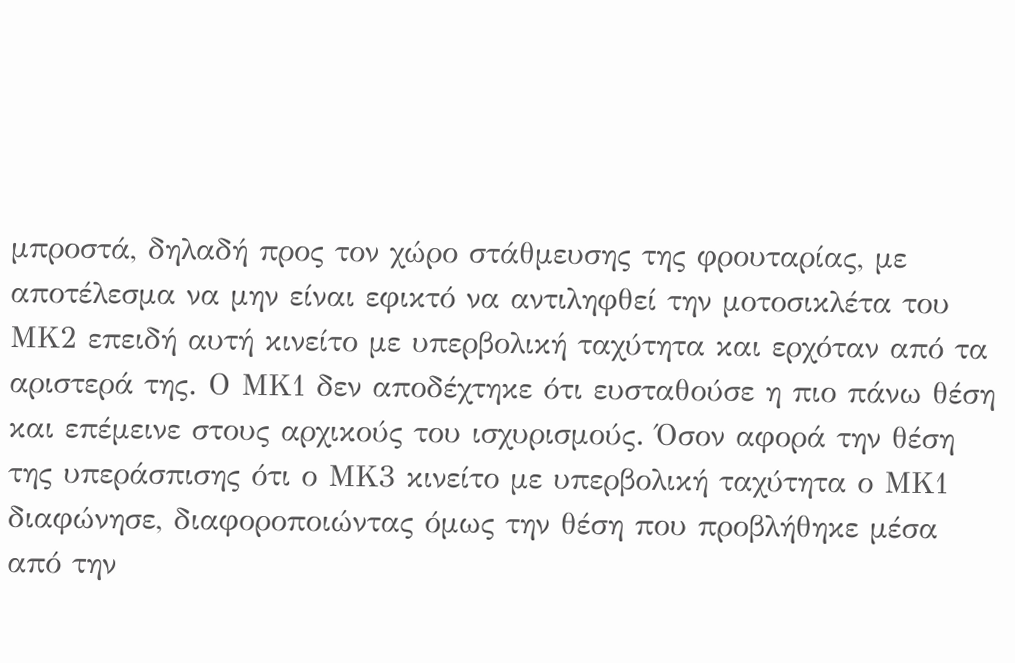μπροστά, δηλαδή προς τον χώρο στάθμευσης της φρουταρίας, με αποτέλεσμα να μην είναι εφικτό να αντιληφθεί την μοτοσικλέτα του ΜΚ2 επειδή αυτή κινείτο με υπερβολική ταχύτητα και ερχόταν από τα αριστερά της. Ο ΜΚ1 δεν αποδέχτηκε ότι ευσταθούσε η πιο πάνω θέση και επέμεινε στους αρχικούς του ισχυρισμούς. Όσον αφορά την θέση της υπεράσπισης ότι ο ΜΚ3 κινείτο με υπερβολική ταχύτητα ο ΜΚ1 διαφώνησε, διαφοροποιώντας όμως την θέση που προβλήθηκε μέσα από την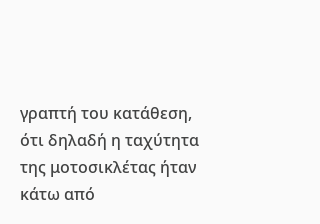γραπτή του κατάθεση, ότι δηλαδή η ταχύτητα της μοτοσικλέτας ήταν κάτω από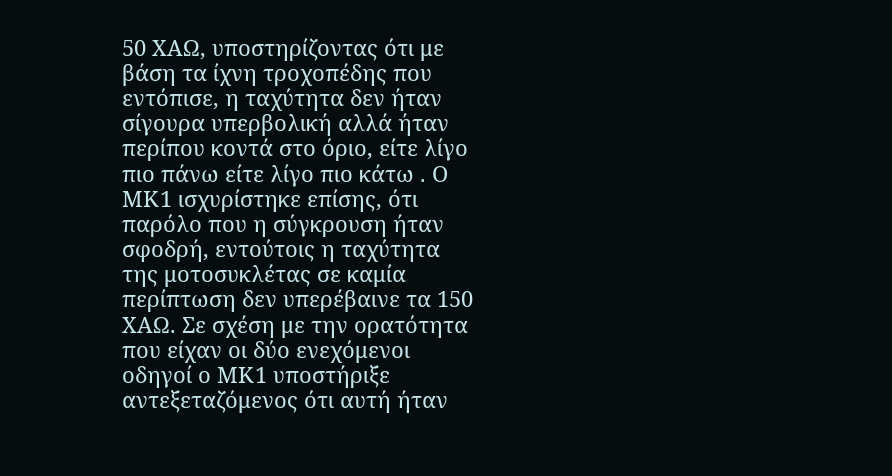50 ΧΑΩ, υποστηρίζοντας ότι με βάση τα ίχνη τροχοπέδης που εντόπισε, η ταχύτητα δεν ήταν σίγουρα υπερβολική αλλά ήταν περίπου κοντά στο όριο, είτε λίγο πιο πάνω είτε λίγο πιο κάτω . Ο ΜΚ1 ισχυρίστηκε επίσης, ότι παρόλο που η σύγκρουση ήταν σφοδρή, εντούτοις η ταχύτητα της μοτοσυκλέτας σε καμία περίπτωση δεν υπερέβαινε τα 150 ΧΑΩ. Σε σχέση με την ορατότητα που είχαν οι δύο ενεχόμενοι οδηγοί ο ΜΚ1 υποστήριξε αντεξεταζόμενος ότι αυτή ήταν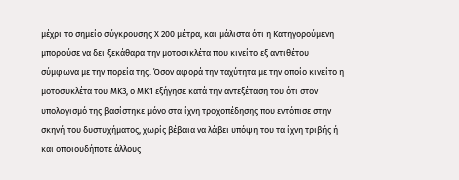μέχρι το σημείο σύγκρουσης Χ 200 μέτρα, και μάλιστα ότι η Κατηγορούμενη μπορούσε να δει ξεκάθαρα την μοτοσικλέτα που κινείτο εξ αντιθέτου σύμφωνα με την πορεία της. Όσον αφορά την ταχύτητα με την οποίο κινείτο η μοτοσυκλέτα του ΜΚ3, ο ΜΚ1 εξήγησε κατά την αντεξέταση του ότι στον υπολογισμό της βασίστηκε μόνο στα ίχνη τροχοπέδησης που εντόπισε στην σκηνή του δυστυχήματος, χωρίς βέβαια να λάβει υπόψη του τα ίχνη τριβής ή και οποιουδήποτε άλλους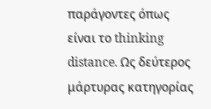παράγοντες όπως είναι το thinking distance. Ως δεύτερος μάρτυρας κατηγορίας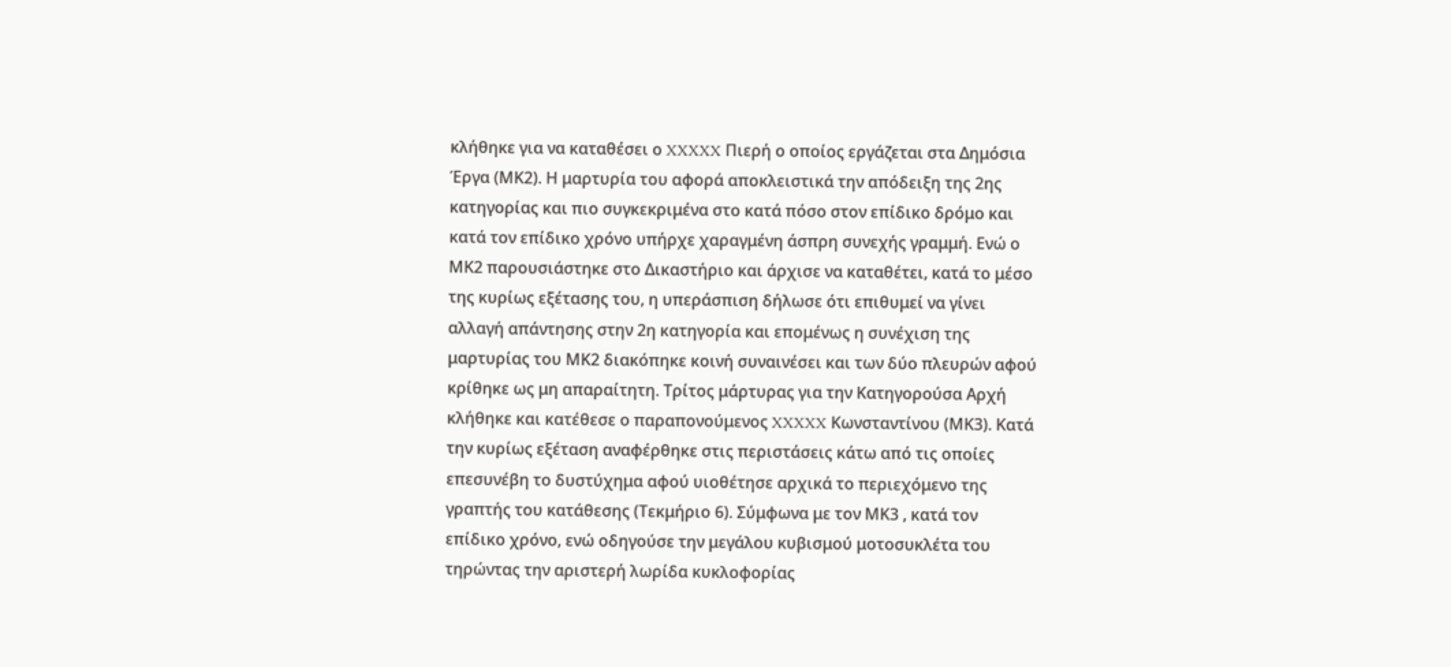κλήθηκε για να καταθέσει ο XXXXX Πιερή ο οποίος εργάζεται στα Δημόσια Έργα (ΜΚ2). Η μαρτυρία του αφορά αποκλειστικά την απόδειξη της 2ης κατηγορίας και πιο συγκεκριμένα στο κατά πόσο στον επίδικο δρόμο και κατά τον επίδικο χρόνο υπήρχε χαραγμένη άσπρη συνεχής γραμμή. Ενώ ο ΜΚ2 παρουσιάστηκε στο Δικαστήριο και άρχισε να καταθέτει, κατά το μέσο της κυρίως εξέτασης του, η υπεράσπιση δήλωσε ότι επιθυμεί να γίνει αλλαγή απάντησης στην 2η κατηγορία και επομένως η συνέχιση της μαρτυρίας του ΜΚ2 διακόπηκε κοινή συναινέσει και των δύο πλευρών αφού κρίθηκε ως μη απαραίτητη. Τρίτος μάρτυρας για την Κατηγορούσα Αρχή κλήθηκε και κατέθεσε ο παραπονούμενος XXXXX Κωνσταντίνου (ΜΚ3). Κατά την κυρίως εξέταση αναφέρθηκε στις περιστάσεις κάτω από τις οποίες επεσυνέβη το δυστύχημα αφού υιοθέτησε αρχικά το περιεχόμενο της γραπτής του κατάθεσης (Τεκμήριο 6). Σύμφωνα με τον ΜΚ3 , κατά τον επίδικο χρόνο, ενώ οδηγούσε την μεγάλου κυβισμού μοτοσυκλέτα του τηρώντας την αριστερή λωρίδα κυκλοφορίας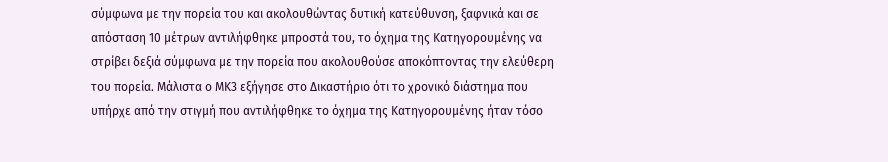σύμφωνα με την πορεία του και ακολουθώντας δυτική κατεύθυνση, ξαφνικά και σε απόσταση 10 μέτρων αντιλήφθηκε μπροστά του, το όχημα της Κατηγορουμένης να στρίβει δεξιά σύμφωνα με την πορεία που ακολουθούσε αποκόπτοντας την ελεύθερη του πορεία. Μάλιστα ο ΜΚ3 εξήγησε στο Δικαστήριο ότι το χρονικό διάστημα που υπήρχε από την στιγμή που αντιλήφθηκε το όχημα της Κατηγορουμένης ήταν τόσο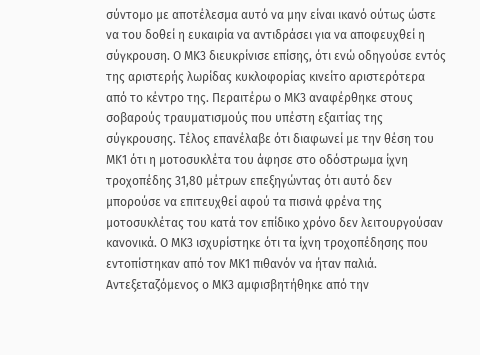σύντομο με αποτέλεσμα αυτό να μην είναι ικανό ούτως ώστε να του δοθεί η ευκαιρία να αντιδράσει για να αποφευχθεί η σύγκρουση. Ο ΜΚ3 διευκρίνισε επίσης, ότι ενώ οδηγούσε εντός της αριστερής λωρίδας κυκλοφορίας κινείτο αριστερότερα από το κέντρο της. Περαιτέρω ο ΜΚ3 αναφέρθηκε στους σοβαρούς τραυματισμούς που υπέστη εξαιτίας της σύγκρουσης. Τέλος επανέλαβε ότι διαφωνεί με την θέση του ΜΚ1 ότι η μοτοσυκλέτα του άφησε στο οδόστρωμα ίχνη τροχοπέδης 31,80 μέτρων επεξηγώντας ότι αυτό δεν μπορούσε να επιτευχθεί αφού τα πισινά φρένα της μοτοσυκλέτας του κατά τον επίδικο χρόνο δεν λειτουργούσαν κανονικά. Ο ΜΚ3 ισχυρίστηκε ότι τα ίχνη τροχοπέδησης που εντοπίστηκαν από τον ΜΚ1 πιθανόν να ήταν παλιά. Αντεξεταζόμενος ο ΜΚ3 αμφισβητήθηκε από την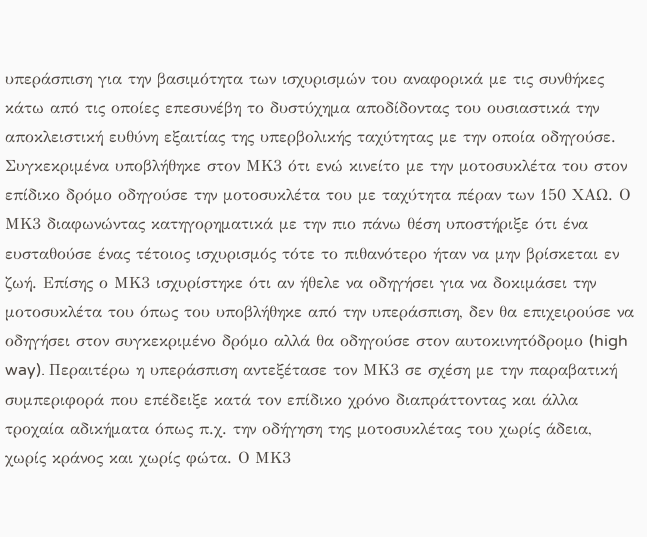υπεράσπιση για την βασιμότητα των ισχυρισμών του αναφορικά με τις συνθήκες κάτω από τις οποίες επεσυνέβη το δυστύχημα αποδίδοντας του ουσιαστικά την αποκλειστική ευθύνη εξαιτίας της υπερβολικής ταχύτητας με την οποία οδηγούσε. Συγκεκριμένα υποβλήθηκε στον ΜΚ3 ότι ενώ κινείτο με την μοτοσυκλέτα του στον επίδικο δρόμο οδηγούσε την μοτοσυκλέτα του με ταχύτητα πέραν των 150 ΧΑΩ. Ο ΜΚ3 διαφωνώντας κατηγορηματικά με την πιο πάνω θέση υποστήριξε ότι ένα ευσταθούσε ένας τέτοιος ισχυρισμός τότε το πιθανότερο ήταν να μην βρίσκεται εν ζωή. Επίσης ο ΜΚ3 ισχυρίστηκε ότι αν ήθελε να οδηγήσει για να δοκιμάσει την μοτοσυκλέτα του όπως του υποβλήθηκε από την υπεράσπιση, δεν θα επιχειρούσε να οδηγήσει στον συγκεκριμένο δρόμο αλλά θα οδηγούσε στον αυτοκινητόδρομο (high way). Περαιτέρω η υπεράσπιση αντεξέτασε τον ΜΚ3 σε σχέση με την παραβατική συμπεριφορά που επέδειξε κατά τον επίδικο χρόνο διαπράττοντας και άλλα τροχαία αδικήματα όπως π.χ. την οδήγηση της μοτοσυκλέτας του χωρίς άδεια, χωρίς κράνος και χωρίς φώτα. Ο ΜΚ3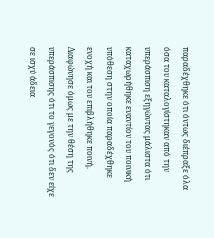παραδέχθηκε ότι όντως διέπραξε όλα όσα του καταλογίστηκαν από την υπεράσπιση εξηγώντας μάλιστα ότι καταχωρήθηκε εναντίον του ποινική υπόθεση στην οποία παραδέχθηκε ενοχή και του επιβλήθηκε ποινή. Διαφώνησε όμως με την θέση της υπεράσπισης ότι το γεγονός ότι δεν είχε σε ισχύ άδεια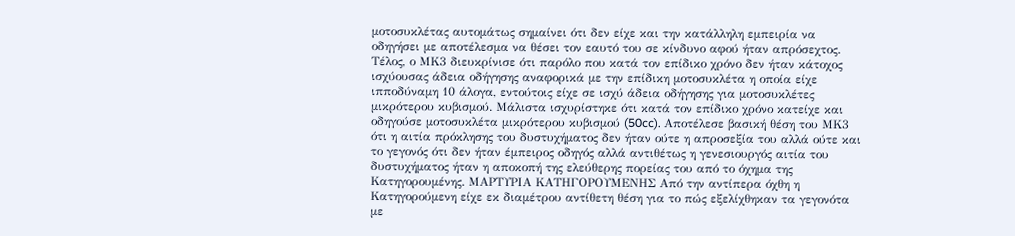μοτοσυκλέτας αυτομάτως σημαίνει ότι δεν είχε και την κατάλληλη εμπειρία να οδηγήσει με αποτέλεσμα να θέσει τον εαυτό του σε κίνδυνο αφού ήταν απρόσεχτος. Τέλος, ο ΜΚ3 διευκρίνισε ότι παρόλο που κατά τον επίδικο χρόνο δεν ήταν κάτοχος ισχύουσας άδεια οδήγησης αναφορικά με την επίδικη μοτοσυκλέτα η οποία είχε ιπποδύναμη 10 άλογα, εντούτοις είχε σε ισχύ άδεια οδήγησης για μοτοσυκλέτες μικρότερου κυβισμού. Μάλιστα ισχυρίστηκε ότι κατά τον επίδικο χρόνο κατείχε και οδηγούσε μοτοσυκλέτα μικρότερου κυβισμού (50cc). Αποτέλεσε βασική θέση του ΜΚ3 ότι η αιτία πρόκλησης του δυστυχήματος δεν ήταν ούτε η απροσεξία του αλλά ούτε και το γεγονός ότι δεν ήταν έμπειρος οδηγός αλλά αντιθέτως η γενεσιουργός αιτία του δυστυχήματος ήταν η αποκοπή της ελεύθερης πορείας του από το όχημα της Κατηγορουμένης. ΜΑΡΤΥΡΙΑ ΚΑΤΗΓΟΡΟΥΜΕΝΗΣ Από την αντίπερα όχθη η Κατηγορούμενη είχε εκ διαμέτρου αντίθετη θέση για το πώς εξελίχθηκαν τα γεγονότα με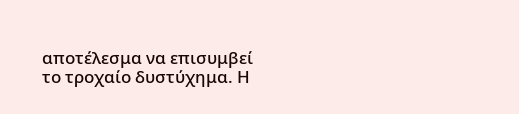αποτέλεσμα να επισυμβεί το τροχαίο δυστύχημα. Η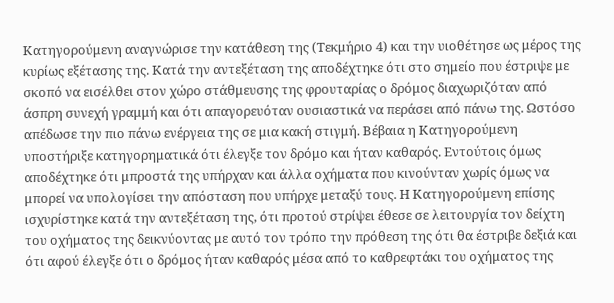Κατηγορούμενη αναγνώρισε την κατάθεση της (Τεκμήριο 4) και την υιοθέτησε ως μέρος της κυρίως εξέτασης της. Κατά την αντεξέταση της αποδέχτηκε ότι στο σημείο που έστριψε με σκοπό να εισέλθει στον χώρο στάθμευσης της φρουταρίας ο δρόμος διαχωριζόταν από άσπρη συνεχή γραμμή και ότι απαγορευόταν ουσιαστικά να περάσει από πάνω της. Ωστόσο απέδωσε την πιο πάνω ενέργεια της σε μια κακή στιγμή. Βέβαια η Κατηγορούμενη υποστήριξε κατηγορηματικά ότι έλεγξε τον δρόμο και ήταν καθαρός. Εντούτοις όμως αποδέχτηκε ότι μπροστά της υπήρχαν και άλλα οχήματα που κινούνταν χωρίς όμως να μπορεί να υπολογίσει την απόσταση που υπήρχε μεταξύ τους. Η Κατηγορούμενη επίσης ισχυρίστηκε κατά την αντεξέταση της, ότι προτού στρίψει έθεσε σε λειτουργία τον δείχτη του οχήματος της δεικνύοντας με αυτό τον τρόπο την πρόθεση της ότι θα έστριβε δεξιά και ότι αφού έλεγξε ότι ο δρόμος ήταν καθαρός μέσα από το καθρεφτάκι του οχήματος της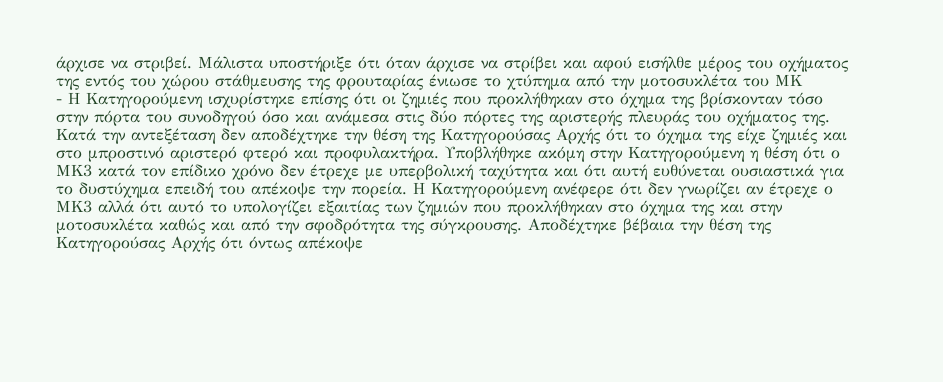άρχισε να στριβεί. Μάλιστα υποστήριξε ότι όταν άρχισε να στρίβει και αφού εισήλθε μέρος του οχήματος της εντός του χώρου στάθμευσης της φρουταρίας ένιωσε το χτύπημα από την μοτοσυκλέτα του ΜΚ
- Η Κατηγορούμενη ισχυρίστηκε επίσης ότι οι ζημιές που προκλήθηκαν στο όχημα της βρίσκονταν τόσο στην πόρτα του συνοδηγού όσο και ανάμεσα στις δύο πόρτες της αριστερής πλευράς του οχήματος της. Κατά την αντεξέταση δεν αποδέχτηκε την θέση της Κατηγορούσας Αρχής ότι το όχημα της είχε ζημιές και στο μπροστινό αριστερό φτερό και προφυλακτήρα. Υποβλήθηκε ακόμη στην Κατηγορούμενη η θέση ότι ο ΜΚ3 κατά τον επίδικο χρόνο δεν έτρεχε με υπερβολική ταχύτητα και ότι αυτή ευθύνεται ουσιαστικά για το δυστύχημα επειδή του απέκοψε την πορεία. Η Κατηγορούμενη ανέφερε ότι δεν γνωρίζει αν έτρεχε ο ΜΚ3 αλλά ότι αυτό το υπολογίζει εξαιτίας των ζημιών που προκλήθηκαν στο όχημα της και στην μοτοσυκλέτα καθώς και από την σφοδρότητα της σύγκρουσης. Αποδέχτηκε βέβαια την θέση της Κατηγορούσας Αρχής ότι όντως απέκοψε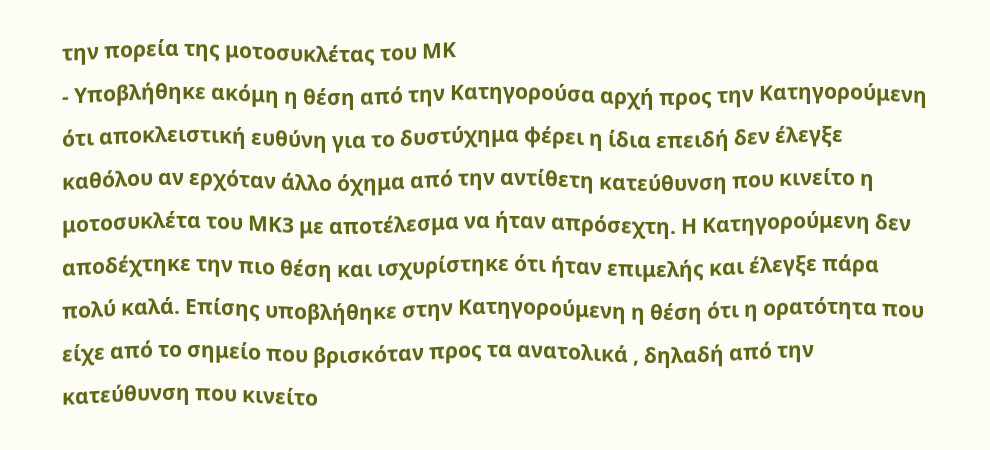την πορεία της μοτοσυκλέτας του ΜΚ
- Υποβλήθηκε ακόμη η θέση από την Κατηγορούσα αρχή προς την Κατηγορούμενη ότι αποκλειστική ευθύνη για το δυστύχημα φέρει η ίδια επειδή δεν έλεγξε καθόλου αν ερχόταν άλλο όχημα από την αντίθετη κατεύθυνση που κινείτο η μοτοσυκλέτα του ΜΚ3 με αποτέλεσμα να ήταν απρόσεχτη. Η Κατηγορούμενη δεν αποδέχτηκε την πιο θέση και ισχυρίστηκε ότι ήταν επιμελής και έλεγξε πάρα πολύ καλά. Επίσης υποβλήθηκε στην Κατηγορούμενη η θέση ότι η ορατότητα που είχε από το σημείο που βρισκόταν προς τα ανατολικά , δηλαδή από την κατεύθυνση που κινείτο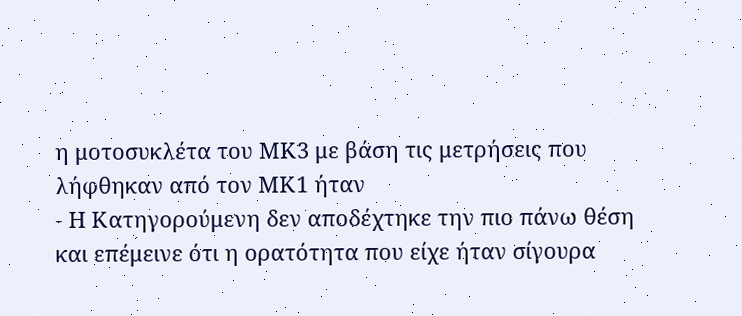η μοτοσυκλέτα του ΜΚ3 με βάση τις μετρήσεις που λήφθηκαν από τον ΜΚ1 ήταν
- Η Κατηγορούμενη δεν αποδέχτηκε την πιο πάνω θέση και επέμεινε ότι η ορατότητα που είχε ήταν σίγουρα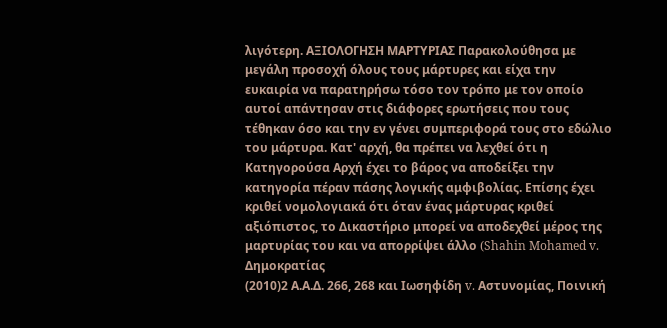λιγότερη. ΑΞΙΟΛΟΓΗΣΗ ΜΑΡΤΥΡΙΑΣ Παρακολούθησα με μεγάλη προσοχή όλους τους μάρτυρες και είχα την ευκαιρία να παρατηρήσω τόσο τον τρόπο με τον οποίο αυτοί απάντησαν στις διάφορες ερωτήσεις που τους τέθηκαν όσο και την εν γένει συμπεριφορά τους στο εδώλιο του μάρτυρα. Κατ' αρχή, θα πρέπει να λεχθεί ότι η Κατηγορούσα Αρχή έχει το βάρος να αποδείξει την κατηγορία πέραν πάσης λογικής αμφιβολίας. Επίσης έχει κριθεί νομολογιακά ότι όταν ένας μάρτυρας κριθεί αξιόπιστος, το Δικαστήριο μπορεί να αποδεχθεί μέρος της μαρτυρίας του και να απορρίψει άλλο (Shahin Mohamed v. Δημοκρατίας
(2010)2 Α.Α.Δ. 266, 268 και Ιωσηφίδη v. Αστυνομίας, Ποινική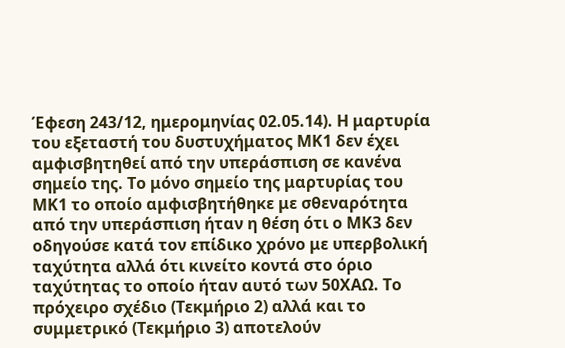Έφεση 243/12, ημερομηνίας 02.05.14). Η μαρτυρία του εξεταστή του δυστυχήματος ΜΚ1 δεν έχει αμφισβητηθεί από την υπεράσπιση σε κανένα σημείο της. Το μόνο σημείο της μαρτυρίας του ΜΚ1 το οποίο αμφισβητήθηκε με σθεναρότητα από την υπεράσπιση ήταν η θέση ότι ο ΜΚ3 δεν οδηγούσε κατά τον επίδικο χρόνο με υπερβολική ταχύτητα αλλά ότι κινείτο κοντά στο όριο ταχύτητας το οποίο ήταν αυτό των 50ΧΑΩ. Το πρόχειρο σχέδιο (Τεκμήριο 2) αλλά και το συμμετρικό (Τεκμήριο 3) αποτελούν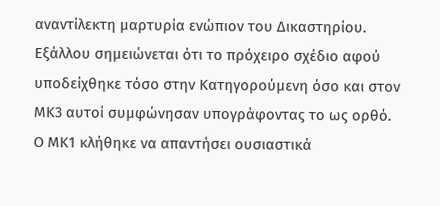αναντίλεκτη μαρτυρία ενώπιον του Δικαστηρίου. Εξάλλου σημειώνεται ότι το πρόχειρο σχέδιο αφού υποδείχθηκε τόσο στην Κατηγορούμενη όσο και στον ΜΚ3 αυτοί συμφώνησαν υπογράφοντας το ως ορθό. Ο ΜΚ1 κλήθηκε να απαντήσει ουσιαστικά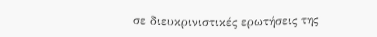σε διευκρινιστικές ερωτήσεις της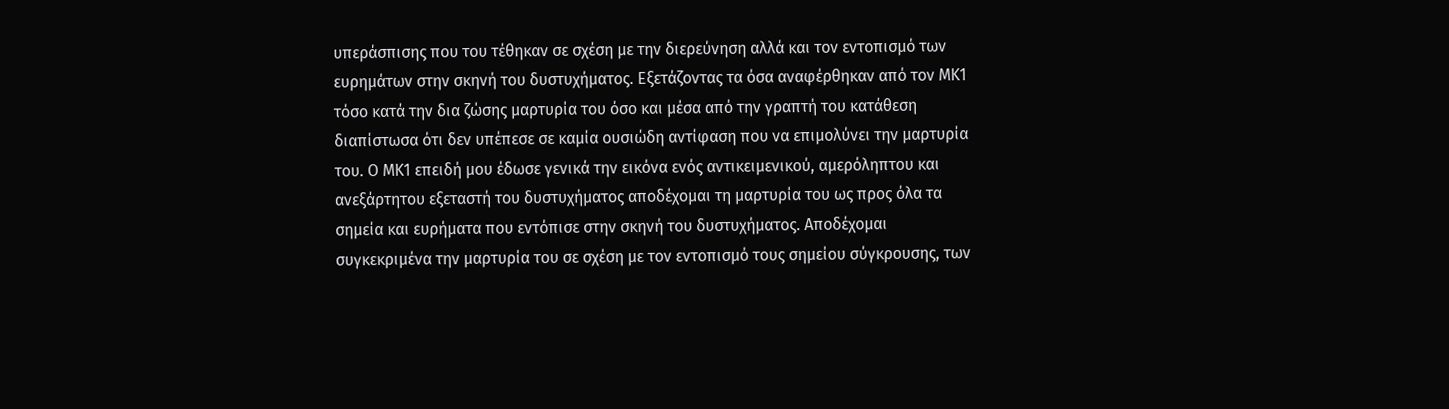υπεράσπισης που του τέθηκαν σε σχέση με την διερεύνηση αλλά και τον εντοπισμό των ευρημάτων στην σκηνή του δυστυχήματος. Εξετάζοντας τα όσα αναφέρθηκαν από τον ΜΚ1 τόσο κατά την δια ζώσης μαρτυρία του όσο και μέσα από την γραπτή του κατάθεση διαπίστωσα ότι δεν υπέπεσε σε καμία ουσιώδη αντίφαση που να επιμολύνει την μαρτυρία του. Ο ΜΚ1 επειδή μου έδωσε γενικά την εικόνα ενός αντικειμενικού, αμερόληπτου και ανεξάρτητου εξεταστή του δυστυχήματος αποδέχομαι τη μαρτυρία του ως προς όλα τα σημεία και ευρήματα που εντόπισε στην σκηνή του δυστυχήματος. Αποδέχομαι συγκεκριμένα την μαρτυρία του σε σχέση με τον εντοπισμό τους σημείου σύγκρουσης, των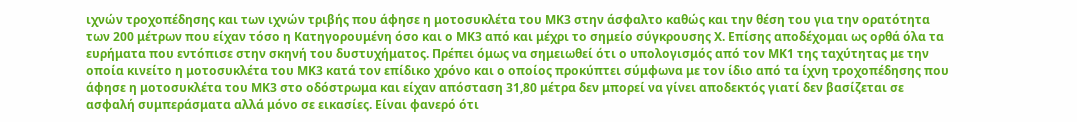ιχνών τροχοπέδησης και των ιχνών τριβής που άφησε η μοτοσυκλέτα του ΜΚ3 στην άσφαλτο καθώς και την θέση του για την ορατότητα των 200 μέτρων που είχαν τόσο η Κατηγορουμένη όσο και ο ΜΚ3 από και μέχρι το σημείο σύγκρουσης Χ. Επίσης αποδέχομαι ως ορθά όλα τα ευρήματα που εντόπισε στην σκηνή του δυστυχήματος. Πρέπει όμως να σημειωθεί ότι ο υπολογισμός από τον ΜΚ1 της ταχύτητας με την οποία κινείτο η μοτοσυκλέτα του ΜΚ3 κατά τον επίδικο χρόνο και ο οποίος προκύπτει σύμφωνα με τον ίδιο από τα ίχνη τροχοπέδησης που άφησε η μοτοσυκλέτα του ΜΚ3 στο οδόστρωμα και είχαν απόσταση 31,80 μέτρα δεν μπορεί να γίνει αποδεκτός γιατί δεν βασίζεται σε ασφαλή συμπεράσματα αλλά μόνο σε εικασίες. Είναι φανερό ότι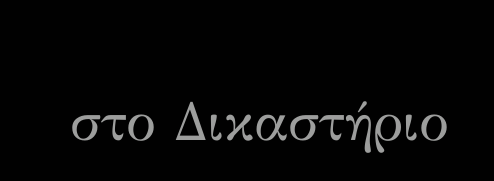στο Δικαστήριο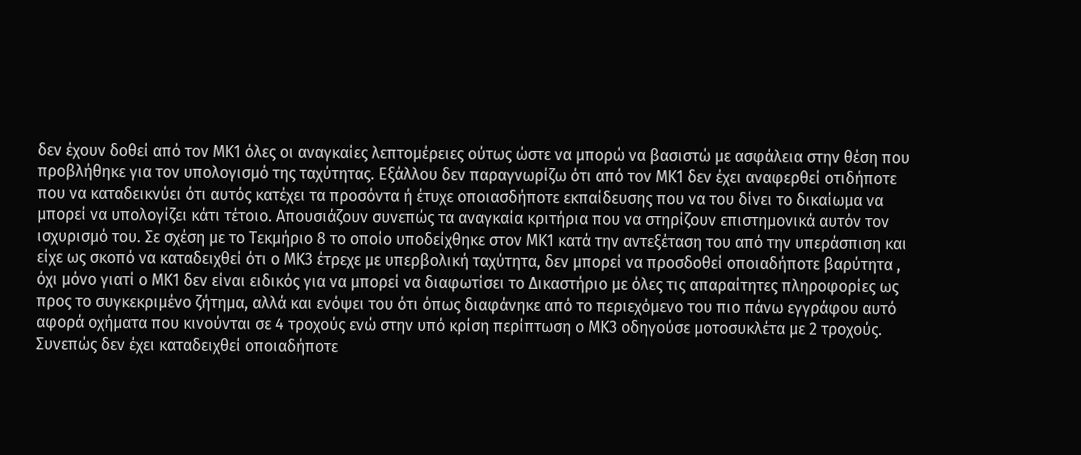δεν έχουν δοθεί από τον ΜΚ1 όλες οι αναγκαίες λεπτομέρειες ούτως ώστε να μπορώ να βασιστώ με ασφάλεια στην θέση που προβλήθηκε για τον υπολογισμό της ταχύτητας. Εξάλλου δεν παραγνωρίζω ότι από τον ΜΚ1 δεν έχει αναφερθεί οτιδήποτε που να καταδεικνύει ότι αυτός κατέχει τα προσόντα ή έτυχε οποιασδήποτε εκπαίδευσης που να του δίνει το δικαίωμα να μπορεί να υπολογίζει κάτι τέτοιο. Απουσιάζουν συνεπώς τα αναγκαία κριτήρια που να στηρίζουν επιστημονικά αυτόν τον ισχυρισμό του. Σε σχέση με το Τεκμήριο 8 το οποίο υποδείχθηκε στον ΜΚ1 κατά την αντεξέταση του από την υπεράσπιση και είχε ως σκοπό να καταδειχθεί ότι ο ΜΚ3 έτρεχε με υπερβολική ταχύτητα, δεν μπορεί να προσδοθεί οποιαδήποτε βαρύτητα , όχι μόνο γιατί ο ΜΚ1 δεν είναι ειδικός για να μπορεί να διαφωτίσει το Δικαστήριο με όλες τις απαραίτητες πληροφορίες ως προς το συγκεκριμένο ζήτημα, αλλά και ενόψει του ότι όπως διαφάνηκε από το περιεχόμενο του πιο πάνω εγγράφου αυτό αφορά οχήματα που κινούνται σε 4 τροχούς ενώ στην υπό κρίση περίπτωση ο ΜΚ3 οδηγούσε μοτοσυκλέτα με 2 τροχούς. Συνεπώς δεν έχει καταδειχθεί οποιαδήποτε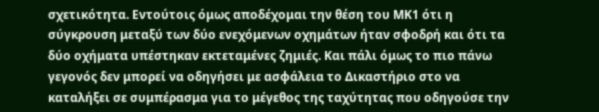σχετικότητα. Εντούτοις όμως αποδέχομαι την θέση του ΜΚ1 ότι η σύγκρουση μεταξύ των δύο ενεχόμενων οχημάτων ήταν σφοδρή και ότι τα δύο οχήματα υπέστηκαν εκτεταμένες ζημιές. Και πάλι όμως το πιο πάνω γεγονός δεν μπορεί να οδηγήσει με ασφάλεια το Δικαστήριο στο να καταλήξει σε συμπέρασμα για το μέγεθος της ταχύτητας που οδηγούσε την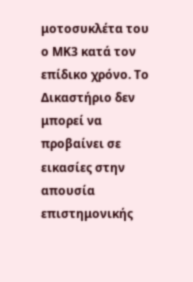μοτοσυκλέτα του ο ΜΚ3 κατά τον επίδικο χρόνο. Το Δικαστήριο δεν μπορεί να προβαίνει σε εικασίες στην απουσία επιστημονικής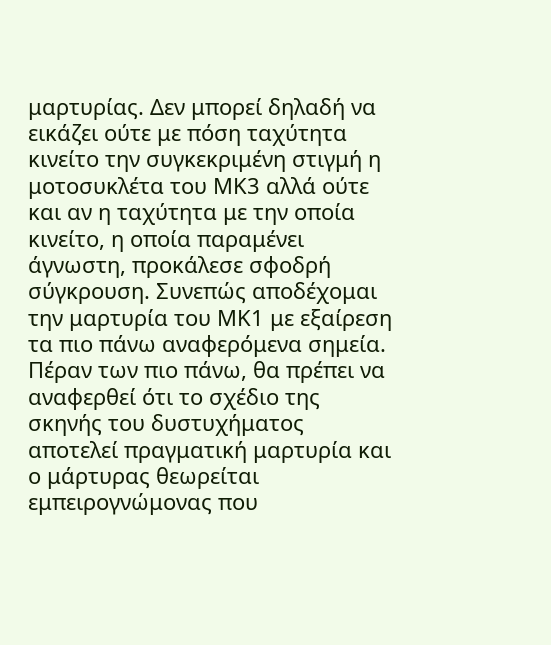μαρτυρίας. Δεν μπορεί δηλαδή να εικάζει ούτε με πόση ταχύτητα κινείτο την συγκεκριμένη στιγμή η μοτοσυκλέτα του ΜΚ3 αλλά ούτε και αν η ταχύτητα με την οποία κινείτο, η οποία παραμένει άγνωστη, προκάλεσε σφοδρή σύγκρουση. Συνεπώς αποδέχομαι την μαρτυρία του ΜΚ1 με εξαίρεση τα πιο πάνω αναφερόμενα σημεία. Πέραν των πιο πάνω, θα πρέπει να αναφερθεί ότι το σχέδιο της σκηνής του δυστυχήματος αποτελεί πραγματική μαρτυρία και ο μάρτυρας θεωρείται εμπειρογνώμονας που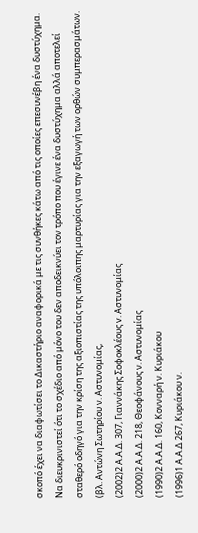σκοπό έχει να διαφωτίσει το Δικαστήριο αναφορικά με τις συνθήκες κάτω από τις οποίες επεσυνέβη ένα δυστύχημα. Να διευκρινιστεί ότι το σχέδιο από μόνο του δεν αποδεικνύει τον τρόπο που έγινε ένα δυστύχημα αλλά αποτελεί σταθερό οδηγό για την κρίση της αξιοπιστίας της υπόλοιπης μαρτυρίας για την εξαγωγή των ορθών συμπερασμάτων. (βλ. Αντώνη Σωτηρίου ν. Αστυνομίας,
(2002)2 Α.Α.Δ. 307, Γιαννάκης Σοφοκλέους v. Aστυνομίας
(2000)2 Α.Α.Δ. 218, Θεοφάνους ν. Αστυνομίας
(1990)2 Α.Α.Δ. 160, Κονναρή ν. Κυριάκου
(1996)1 Α.Α.Δ 267, Κυριάκου ν.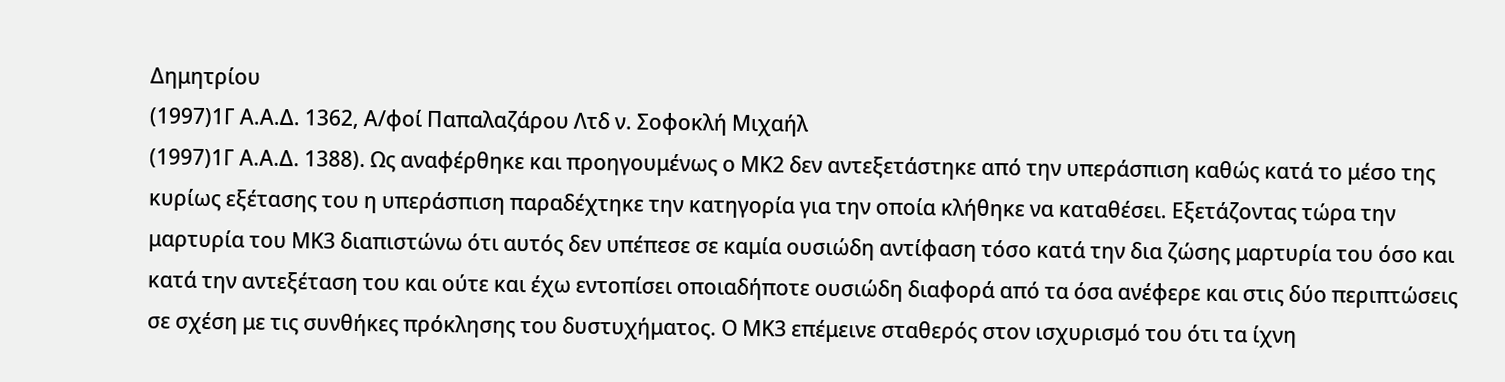Δημητρίου
(1997)1Γ Α.Α.Δ. 1362, Α/φοί Παπαλαζάρου Λτδ ν. Σοφοκλή Μιχαήλ
(1997)1Γ Α.Α.Δ. 1388). Ως αναφέρθηκε και προηγουμένως ο ΜΚ2 δεν αντεξετάστηκε από την υπεράσπιση καθώς κατά το μέσο της κυρίως εξέτασης του η υπεράσπιση παραδέχτηκε την κατηγορία για την οποία κλήθηκε να καταθέσει. Εξετάζοντας τώρα την μαρτυρία του ΜΚ3 διαπιστώνω ότι αυτός δεν υπέπεσε σε καμία ουσιώδη αντίφαση τόσο κατά την δια ζώσης μαρτυρία του όσο και κατά την αντεξέταση του και ούτε και έχω εντοπίσει οποιαδήποτε ουσιώδη διαφορά από τα όσα ανέφερε και στις δύο περιπτώσεις σε σχέση με τις συνθήκες πρόκλησης του δυστυχήματος. Ο ΜΚ3 επέμεινε σταθερός στον ισχυρισμό του ότι τα ίχνη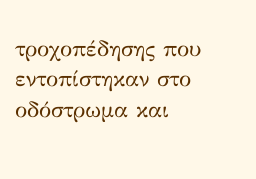τροχοπέδησης που εντοπίστηκαν στο οδόστρωμα και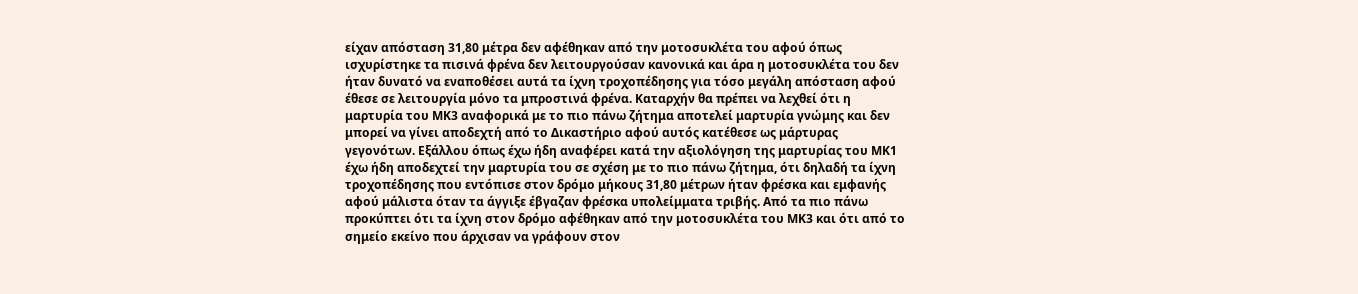είχαν απόσταση 31,80 μέτρα δεν αφέθηκαν από την μοτοσυκλέτα του αφού όπως ισχυρίστηκε τα πισινά φρένα δεν λειτουργούσαν κανονικά και άρα η μοτοσυκλέτα του δεν ήταν δυνατό να εναποθέσει αυτά τα ίχνη τροχοπέδησης για τόσο μεγάλη απόσταση αφού έθεσε σε λειτουργία μόνο τα μπροστινά φρένα. Καταρχήν θα πρέπει να λεχθεί ότι η μαρτυρία του ΜΚ3 αναφορικά με το πιο πάνω ζήτημα αποτελεί μαρτυρία γνώμης και δεν μπορεί να γίνει αποδεχτή από το Δικαστήριο αφού αυτός κατέθεσε ως μάρτυρας γεγονότων. Εξάλλου όπως έχω ήδη αναφέρει κατά την αξιολόγηση της μαρτυρίας του ΜΚ1 έχω ήδη αποδεχτεί την μαρτυρία του σε σχέση με το πιο πάνω ζήτημα, ότι δηλαδή τα ίχνη τροχοπέδησης που εντόπισε στον δρόμο μήκους 31,80 μέτρων ήταν φρέσκα και εμφανής αφού μάλιστα όταν τα άγγιξε έβγαζαν φρέσκα υπολείμματα τριβής. Από τα πιο πάνω προκύπτει ότι τα ίχνη στον δρόμο αφέθηκαν από την μοτοσυκλέτα του ΜΚ3 και ότι από το σημείο εκείνο που άρχισαν να γράφουν στον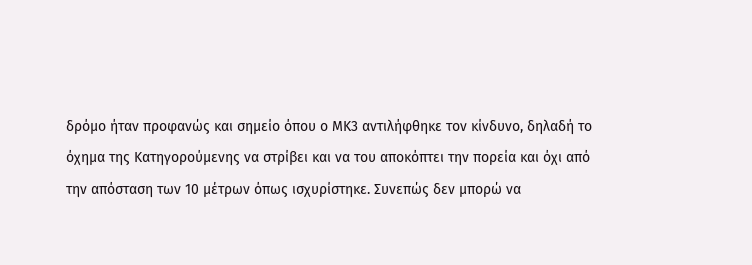δρόμο ήταν προφανώς και σημείο όπου ο ΜΚ3 αντιλήφθηκε τον κίνδυνο, δηλαδή το όχημα της Κατηγορούμενης να στρίβει και να του αποκόπτει την πορεία και όχι από την απόσταση των 10 μέτρων όπως ισχυρίστηκε. Συνεπώς δεν μπορώ να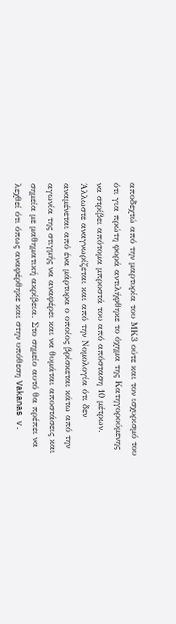αποδεχτώ από την μαρτυρία του ΜΚ3 ούτε και τον ισχυρισμό του ότι για πρώτη φορά αντιλήφθηκε το όχημα της Κατηγορούμενης να στρίβει απότομα μπροστά του από απόσταση 10 μέτρων. Άλλωστε αναγνωρίζεται και από την Νομολογία ότι δεν αναμένεται από ένα μάρτυρα ο οποίος βρίσκεται κάτω από την αγωνία της στιγμής να αναφέρει και να θυμάται αποστάσεις και σημεία με μαθηματική ακρίβεια. Στο σημείο αυτό θα πρέπει να λεχθεί ότι όπως αναφέρθηκε και στην υπόθεση Vakanas v.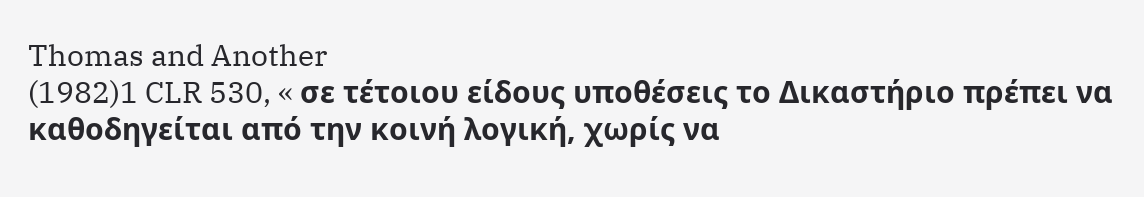Thomas and Another
(1982)1 CLR 530, « σε τέτοιου είδους υποθέσεις το Δικαστήριο πρέπει να καθοδηγείται από την κοινή λογική, χωρίς να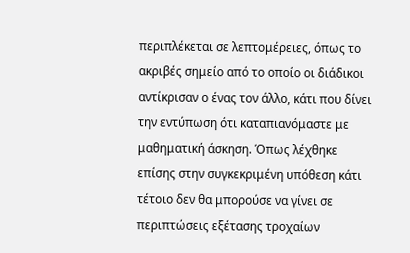περιπλέκεται σε λεπτομέρειες, όπως το ακριβές σημείο από το οποίο οι διάδικοι αντίκρισαν ο ένας τον άλλο, κάτι που δίνει την εντύπωση ότι καταπιανόμαστε με μαθηματική άσκηση. Όπως λέχθηκε επίσης στην συγκεκριμένη υπόθεση κάτι τέτοιο δεν θα μπορούσε να γίνει σε περιπτώσεις εξέτασης τροχαίων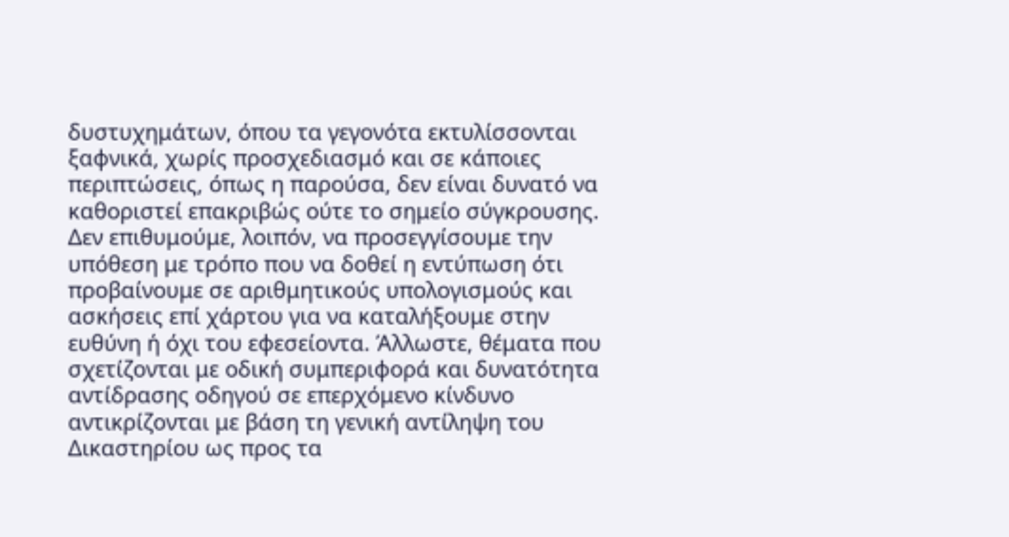δυστυχημάτων, όπου τα γεγονότα εκτυλίσσονται ξαφνικά, χωρίς προσχεδιασμό και σε κάποιες περιπτώσεις, όπως η παρούσα, δεν είναι δυνατό να καθοριστεί επακριβώς ούτε το σημείο σύγκρουσης. Δεν επιθυμούμε, λοιπόν, να προσεγγίσουμε την υπόθεση με τρόπο που να δοθεί η εντύπωση ότι προβαίνουμε σε αριθμητικούς υπολογισμούς και ασκήσεις επί χάρτου για να καταλήξουμε στην ευθύνη ή όχι του εφεσείοντα. Άλλωστε, θέματα που σχετίζονται με οδική συμπεριφορά και δυνατότητα αντίδρασης οδηγού σε επερχόμενο κίνδυνο αντικρίζονται με βάση τη γενική αντίληψη του Δικαστηρίου ως προς τα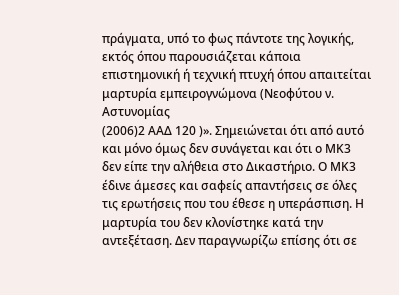πράγματα, υπό το φως πάντοτε της λογικής, εκτός όπου παρουσιάζεται κάποια επιστημονική ή τεχνική πτυχή όπου απαιτείται μαρτυρία εμπειρογνώμονα (Νεοφύτου ν. Αστυνομίας
(2006)2 ΑΑΔ 120 )». Σημειώνεται ότι από αυτό και μόνο όμως δεν συνάγεται και ότι ο ΜΚ3 δεν είπε την αλήθεια στο Δικαστήριο. Ο ΜΚ3 έδινε άμεσες και σαφείς απαντήσεις σε όλες τις ερωτήσεις που του έθεσε η υπεράσπιση. Η μαρτυρία του δεν κλονίστηκε κατά την αντεξέταση. Δεν παραγνωρίζω επίσης ότι σε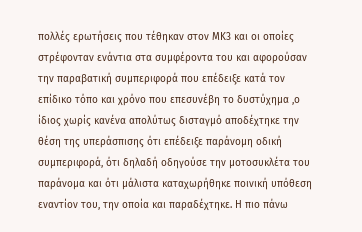πολλές ερωτήσεις που τέθηκαν στον ΜΚ3 και οι οποίες στρέφονταν ενάντια στα συμφέροντα του και αφορούσαν την παραβατική συμπεριφορά που επέδειξε κατά τον επίδικο τόπο και χρόνο που επεσυνέβη το δυστύχημα ,ο ίδιος χωρίς κανένα απολύτως δισταγμό αποδέχτηκε την θέση της υπεράσπισης ότι επέδειξε παράνομη οδική συμπεριφορά, ότι δηλαδή οδηγούσε την μοτοσυκλέτα του παράνομα και ότι μάλιστα καταχωρήθηκε ποινική υπόθεση εναντίον του, την οποία και παραδέχτηκε. Η πιο πάνω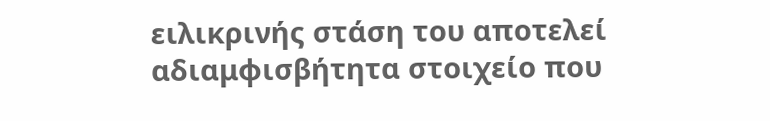ειλικρινής στάση του αποτελεί αδιαμφισβήτητα στοιχείο που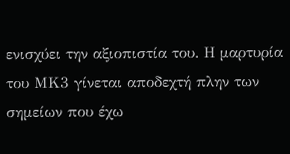ενισχύει την αξιοπιστία του. Η μαρτυρία του ΜΚ3 γίνεται αποδεχτή πλην των σημείων που έχω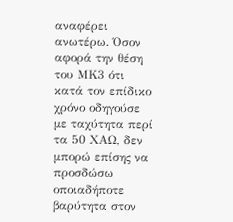αναφέρει ανωτέρω. Όσον αφορά την θέση του ΜΚ3 ότι κατά τον επίδικο χρόνο οδηγούσε με ταχύτητα περί τα 50 ΧΑΩ, δεν μπορώ επίσης να προσδώσω οποιαδήποτε βαρύτητα στον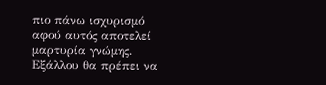πιο πάνω ισχυρισμό αφού αυτός αποτελεί μαρτυρία γνώμης. Εξάλλου θα πρέπει να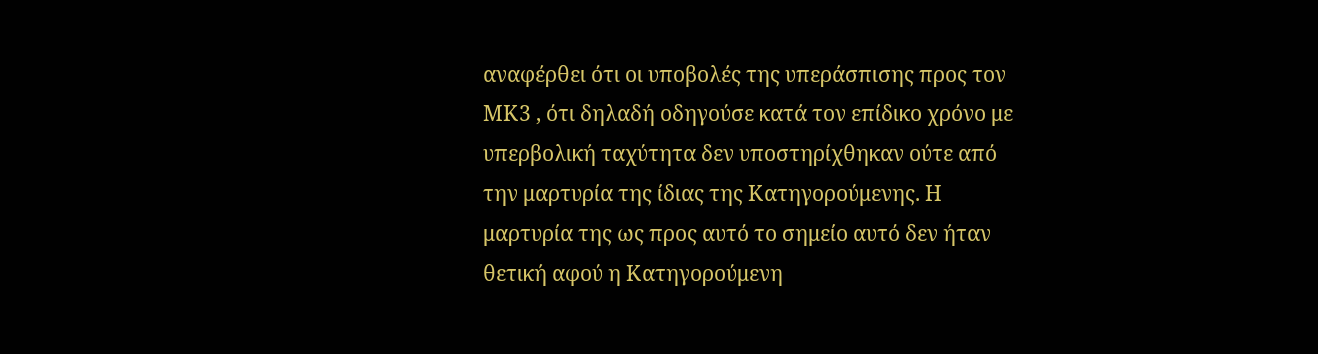αναφέρθει ότι οι υποβολές της υπεράσπισης προς τον ΜΚ3 , ότι δηλαδή οδηγούσε κατά τον επίδικο χρόνο με υπερβολική ταχύτητα δεν υποστηρίχθηκαν ούτε από την μαρτυρία της ίδιας της Κατηγορούμενης. Η μαρτυρία της ως προς αυτό το σημείο αυτό δεν ήταν θετική αφού η Κατηγορούμενη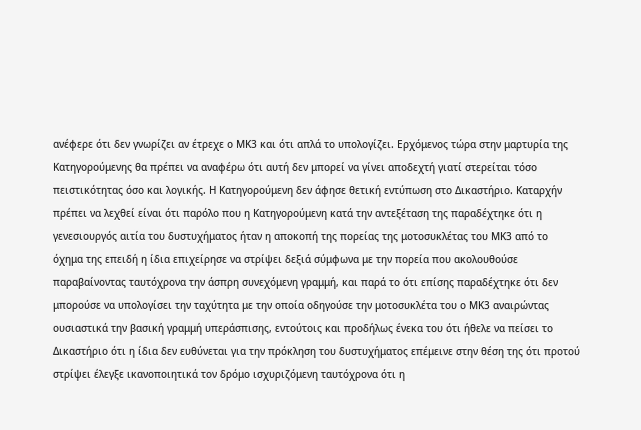ανέφερε ότι δεν γνωρίζει αν έτρεχε ο ΜΚ3 και ότι απλά το υπολογίζει. Ερχόμενος τώρα στην μαρτυρία της Κατηγορούμενης θα πρέπει να αναφέρω ότι αυτή δεν μπορεί να γίνει αποδεχτή γιατί στερείται τόσο πειστικότητας όσο και λογικής. Η Κατηγορούμενη δεν άφησε θετική εντύπωση στο Δικαστήριο. Καταρχήν πρέπει να λεχθεί είναι ότι παρόλο που η Κατηγορούμενη κατά την αντεξέταση της παραδέχτηκε ότι η γενεσιουργός αιτία του δυστυχήματος ήταν η αποκοπή της πορείας της μοτοσυκλέτας του ΜΚ3 από το όχημα της επειδή η ίδια επιχείρησε να στρίψει δεξιά σύμφωνα με την πορεία που ακολουθούσε παραβαίνοντας ταυτόχρονα την άσπρη συνεχόμενη γραμμή, και παρά το ότι επίσης παραδέχτηκε ότι δεν μπορούσε να υπολογίσει την ταχύτητα με την οποία οδηγούσε την μοτοσυκλέτα του ο ΜΚ3 αναιρώντας ουσιαστικά την βασική γραμμή υπεράσπισης, εντούτοις και προδήλως ένεκα του ότι ήθελε να πείσει το Δικαστήριο ότι η ίδια δεν ευθύνεται για την πρόκληση του δυστυχήματος επέμεινε στην θέση της ότι προτού στρίψει έλεγξε ικανοποιητικά τον δρόμο ισχυριζόμενη ταυτόχρονα ότι η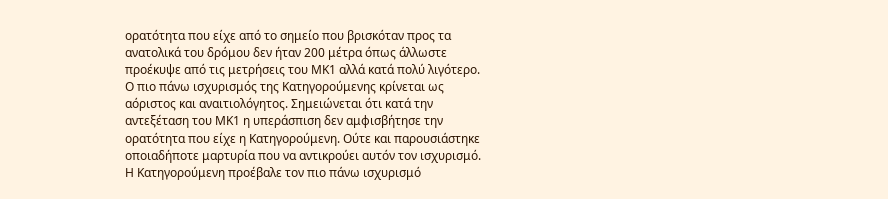ορατότητα που είχε από το σημείο που βρισκόταν προς τα ανατολικά του δρόμου δεν ήταν 200 μέτρα όπως άλλωστε προέκυψε από τις μετρήσεις του ΜΚ1 αλλά κατά πολύ λιγότερο. Ο πιο πάνω ισχυρισμός της Κατηγορούμενης κρίνεται ως αόριστος και αναιτιολόγητος. Σημειώνεται ότι κατά την αντεξέταση του ΜΚ1 η υπεράσπιση δεν αμφισβήτησε την ορατότητα που είχε η Κατηγορούμενη. Ούτε και παρουσιάστηκε οποιαδήποτε μαρτυρία που να αντικρούει αυτόν τον ισχυρισμό. Η Κατηγορούμενη προέβαλε τον πιο πάνω ισχυρισμό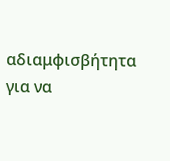αδιαμφισβήτητα για να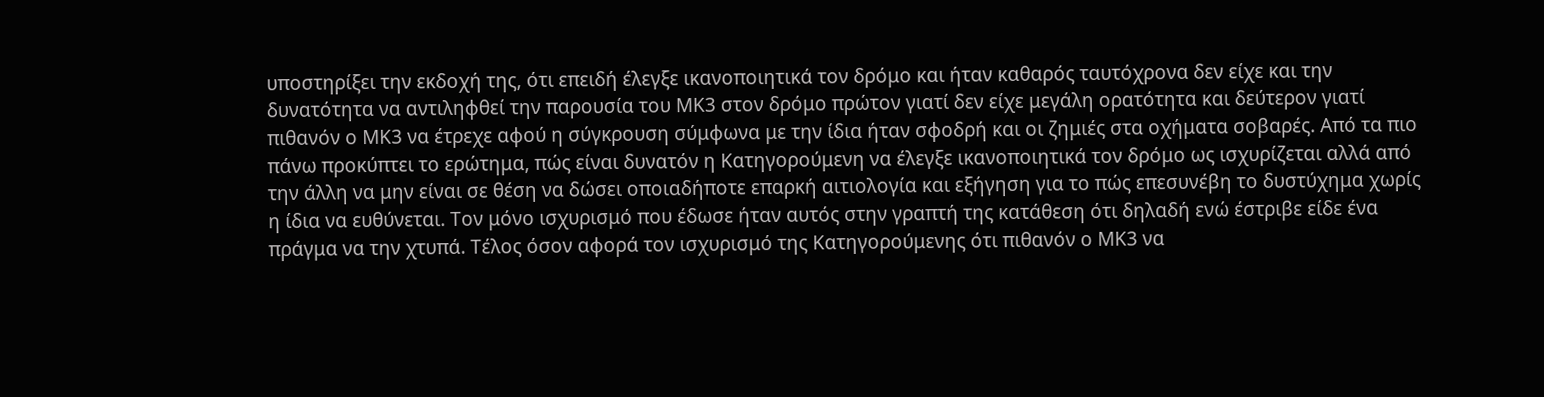υποστηρίξει την εκδοχή της, ότι επειδή έλεγξε ικανοποιητικά τον δρόμο και ήταν καθαρός ταυτόχρονα δεν είχε και την δυνατότητα να αντιληφθεί την παρουσία του ΜΚ3 στον δρόμο πρώτον γιατί δεν είχε μεγάλη ορατότητα και δεύτερον γιατί πιθανόν ο ΜΚ3 να έτρεχε αφού η σύγκρουση σύμφωνα με την ίδια ήταν σφοδρή και οι ζημιές στα οχήματα σοβαρές. Από τα πιο πάνω προκύπτει το ερώτημα, πώς είναι δυνατόν η Κατηγορούμενη να έλεγξε ικανοποιητικά τον δρόμο ως ισχυρίζεται αλλά από την άλλη να μην είναι σε θέση να δώσει οποιαδήποτε επαρκή αιτιολογία και εξήγηση για το πώς επεσυνέβη το δυστύχημα χωρίς η ίδια να ευθύνεται. Τον μόνο ισχυρισμό που έδωσε ήταν αυτός στην γραπτή της κατάθεση ότι δηλαδή ενώ έστριβε είδε ένα πράγμα να την χτυπά. Τέλος όσον αφορά τον ισχυρισμό της Κατηγορούμενης ότι πιθανόν ο ΜΚ3 να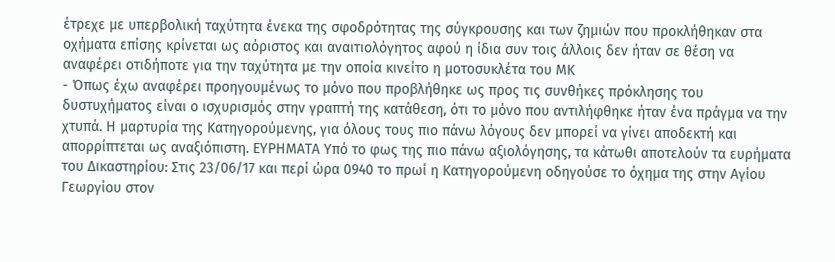έτρεχε με υπερβολική ταχύτητα ένεκα της σφοδρότητας της σύγκρουσης και των ζημιών που προκλήθηκαν στα οχήματα επίσης κρίνεται ως αόριστος και αναιτιολόγητος αφού η ίδια συν τοις άλλοις δεν ήταν σε θέση να αναφέρει οτιδήποτε για την ταχύτητα με την οποία κινείτο η μοτοσυκλέτα του ΜΚ
- Όπως έχω αναφέρει προηγουμένως το μόνο που προβλήθηκε ως προς τις συνθήκες πρόκλησης του δυστυχήματος είναι ο ισχυρισμός στην γραπτή της κατάθεση, ότι το μόνο που αντιλήφθηκε ήταν ένα πράγμα να την χτυπά. Η μαρτυρία της Κατηγορούμενης, για όλους τους πιο πάνω λόγους δεν μπορεί να γίνει αποδεκτή και απορρίπτεται ως αναξιόπιστη. ΕΥΡΗΜΑΤΑ Υπό το φως της πιο πάνω αξιολόγησης, τα κάτωθι αποτελούν τα ευρήματα του Δικαστηρίου: Στις 23/06/17 και περί ώρα 0940 το πρωί η Κατηγορούμενη οδηγούσε το όχημα της στην Αγίου Γεωργίου στον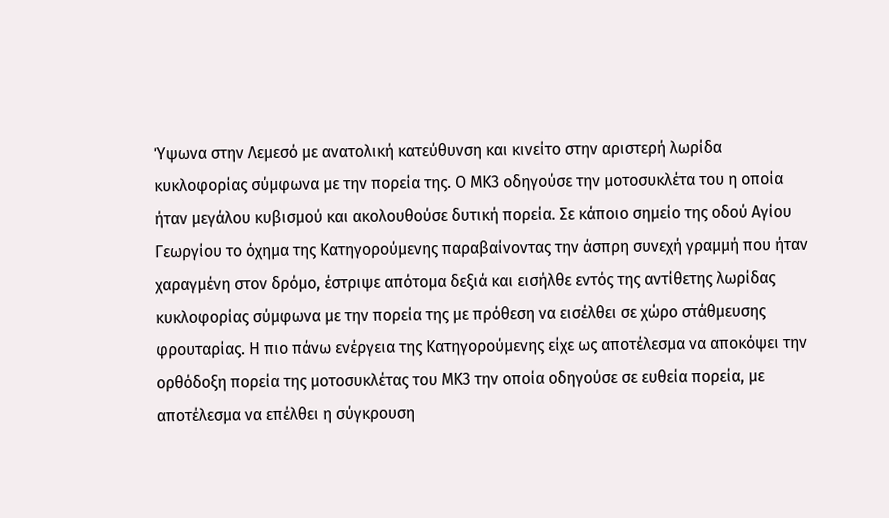Ύψωνα στην Λεμεσό με ανατολική κατεύθυνση και κινείτο στην αριστερή λωρίδα κυκλοφορίας σύμφωνα με την πορεία της. Ο ΜΚ3 οδηγούσε την μοτοσυκλέτα του η οποία ήταν μεγάλου κυβισμού και ακολουθούσε δυτική πορεία. Σε κάποιο σημείο της οδού Αγίου Γεωργίου το όχημα της Κατηγορούμενης παραβαίνοντας την άσπρη συνεχή γραμμή που ήταν χαραγμένη στον δρόμο, έστριψε απότομα δεξιά και εισήλθε εντός της αντίθετης λωρίδας κυκλοφορίας σύμφωνα με την πορεία της με πρόθεση να εισέλθει σε χώρο στάθμευσης φρουταρίας. Η πιο πάνω ενέργεια της Κατηγορούμενης είχε ως αποτέλεσμα να αποκόψει την ορθόδοξη πορεία της μοτοσυκλέτας του ΜΚ3 την οποία οδηγούσε σε ευθεία πορεία, με αποτέλεσμα να επέλθει η σύγκρουση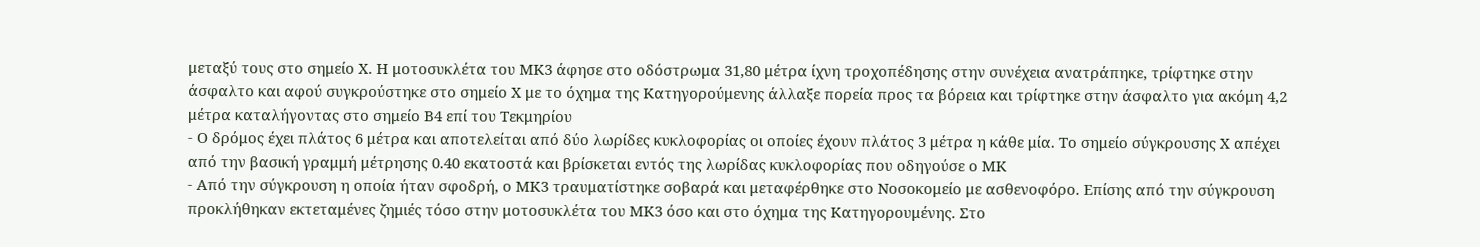μεταξύ τους στο σημείο Χ. Η μοτοσυκλέτα του ΜΚ3 άφησε στο οδόστρωμα 31,80 μέτρα ίχνη τροχοπέδησης στην συνέχεια ανατράπηκε, τρίφτηκε στην άσφαλτο και αφού συγκρούστηκε στο σημείο Χ με το όχημα της Κατηγορούμενης άλλαξε πορεία προς τα βόρεια και τρίφτηκε στην άσφαλτο για ακόμη 4,2 μέτρα καταλήγοντας στο σημείο Β4 επί του Τεκμηρίου
- Ο δρόμος έχει πλάτος 6 μέτρα και αποτελείται από δύο λωρίδες κυκλοφορίας οι οποίες έχουν πλάτος 3 μέτρα η κάθε μία. Το σημείο σύγκρουσης Χ απέχει από την βασική γραμμή μέτρησης 0.40 εκατοστά και βρίσκεται εντός της λωρίδας κυκλοφορίας που οδηγούσε ο ΜΚ
- Από την σύγκρουση η οποία ήταν σφοδρή, ο ΜΚ3 τραυματίστηκε σοβαρά και μεταφέρθηκε στο Νοσοκομείο με ασθενοφόρο. Επίσης από την σύγκρουση προκλήθηκαν εκτεταμένες ζημιές τόσο στην μοτοσυκλέτα του ΜΚ3 όσο και στο όχημα της Κατηγορουμένης. Στο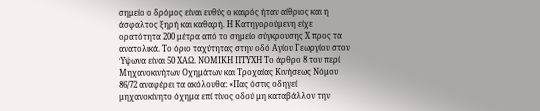σημείο ο δρόμος είναι ευθύς ο καιρός ήταν αίθριος και η άσφαλτος ξηρή και καθαρή. Η Κατηγορούμενη είχε ορατότητα 200 μέτρα από το σημείο σύγκρουσης Χ προς τα ανατολικά. Το όριο ταχύτητας στην οδό Αγίου Γεωργίου στον Ύψωνα είναι 50 ΧΑΩ. ΝΟΜΙΚΗ ΠΤΥΧΗ Το άρθρο 8 του περί Μηχανοκινήτων Οχημάτων και Τροχαίας Κινήσεως Νόμου 86/72 αναφέρει τα ακόλουθα: «Πας όστις οδηγεί μηχανοκίνητο όχημα επί τίνος οδού μη καταβάλλον την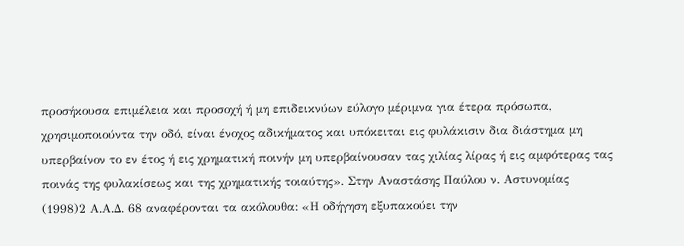προσήκουσα επιμέλεια και προσοχή ή μη επιδεικνύων εύλογο μέριμνα για έτερα πρόσωπα, χρησιμοποιούντα την οδό, είναι ένοχος αδικήματος και υπόκειται εις φυλάκισιν δια διάστημα μη υπερβαίνον το εν έτος ή εις χρηματική ποινήν μη υπερβαίνουσαν τας χιλίας λίρας ή εις αμφότερας τας ποινάς της φυλακίσεως και της χρηματικής τοιαύτης». Στην Αναστάσης Παύλου ν. Αστυνομίας
(1998)2 Α.Α.Δ. 68 αναφέρονται τα ακόλουθα: «Η οδήγηση εξυπακούει την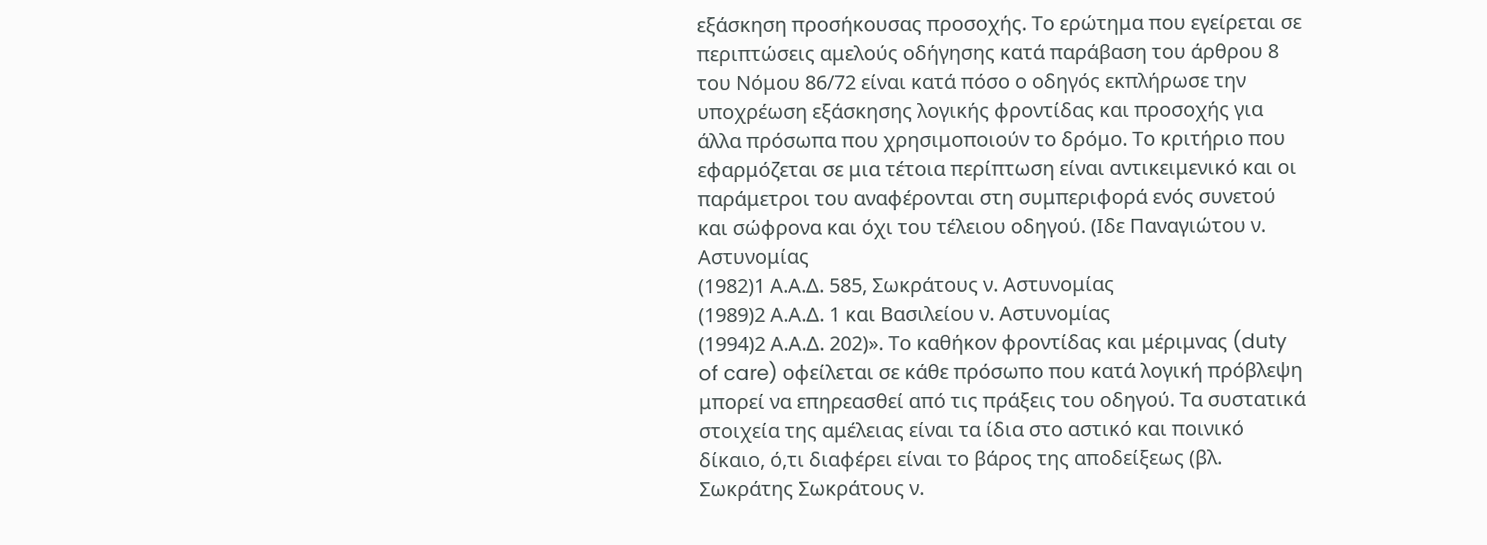εξάσκηση προσήκουσας προσοχής. Το ερώτημα που εγείρεται σε περιπτώσεις αμελούς οδήγησης κατά παράβαση του άρθρου 8 του Νόμου 86/72 είναι κατά πόσο ο οδηγός εκπλήρωσε την υποχρέωση εξάσκησης λογικής φροντίδας και προσοχής για άλλα πρόσωπα που χρησιμοποιούν το δρόμο. Το κριτήριο που εφαρμόζεται σε μια τέτοια περίπτωση είναι αντικειμενικό και οι παράμετροι του αναφέρονται στη συμπεριφορά ενός συνετού και σώφρονα και όχι του τέλειου οδηγού. (Ιδε Παναγιώτου ν. Αστυνομίας
(1982)1 Α.Α.Δ. 585, Σωκράτους ν. Αστυνομίας
(1989)2 Α.Α.Δ. 1 και Βασιλείου ν. Αστυνομίας
(1994)2 Α.Α.Δ. 202)». Το καθήκον φροντίδας και μέριμνας (duty of care) οφείλεται σε κάθε πρόσωπο που κατά λογική πρόβλεψη μπορεί να επηρεασθεί από τις πράξεις του οδηγού. Τα συστατικά στοιχεία της αμέλειας είναι τα ίδια στο αστικό και ποινικό δίκαιο, ό,τι διαφέρει είναι το βάρος της αποδείξεως (βλ. Σωκράτης Σωκράτους ν.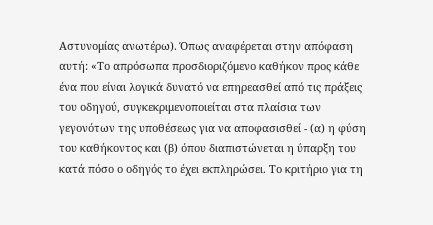Αστυνομίας ανωτέρω). Όπως αναφέρεται στην απόφαση αυτή: «Το απρόσωπα προσδιοριζόμενο καθήκον προς κάθε ένα που είναι λογικά δυνατό να επηρεασθεί από τις πράξεις του οδηγού, συγκεκριμενοποιείται στα πλαίσια των γεγονότων της υποθέσεως για να αποφασισθεί - (α) η φύση του καθήκοντος και (β) όπου διαπιστώνεται η ύπαρξη του κατά πόσο ο οδηγός το έχει εκπληρώσει. Το κριτήριο για τη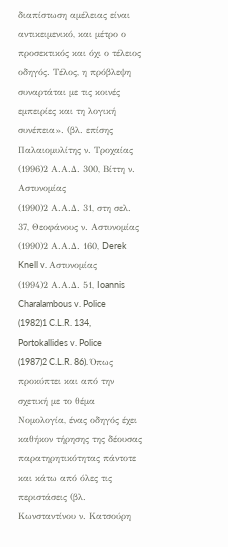διαπίστωση αμέλειας είναι αντικειμενικό, και μέτρο ο προσεκτικός και όχι ο τέλειος οδηγός. Τέλος, η πρόβλεψη συναρτάται με τις κοινές εμπειρίες και τη λογική συνέπεια». (βλ. επίσης Παλαιομυλίτης ν. Τροχαίας
(1996)2 Α.Α.Δ. 300, Βίττη ν. Αστυνομίας
(1990)2 Α.Α.Δ. 31, στη σελ. 37, Θεοφάνους ν. Αστυνομίας
(1990)2 Α.Α.Δ. 160, Derek Knell v. Αστυνομίας
(1994)2 Α.Α.Δ. 51, Ioannis Charalambous v. Police
(1982)1 C.L.R. 134, Portokallides v. Police
(1987)2 C.L.R. 86). Όπως προκύπτει και από την σχετική με το θέμα Νομολογία, ένας οδηγός έχει καθήκον τήρησης της δέουσας παρατηρητικότητας πάντοτε και κάτω από όλες τις περιστάσεις (βλ. Κωνσταντίνου ν. Κατσούρη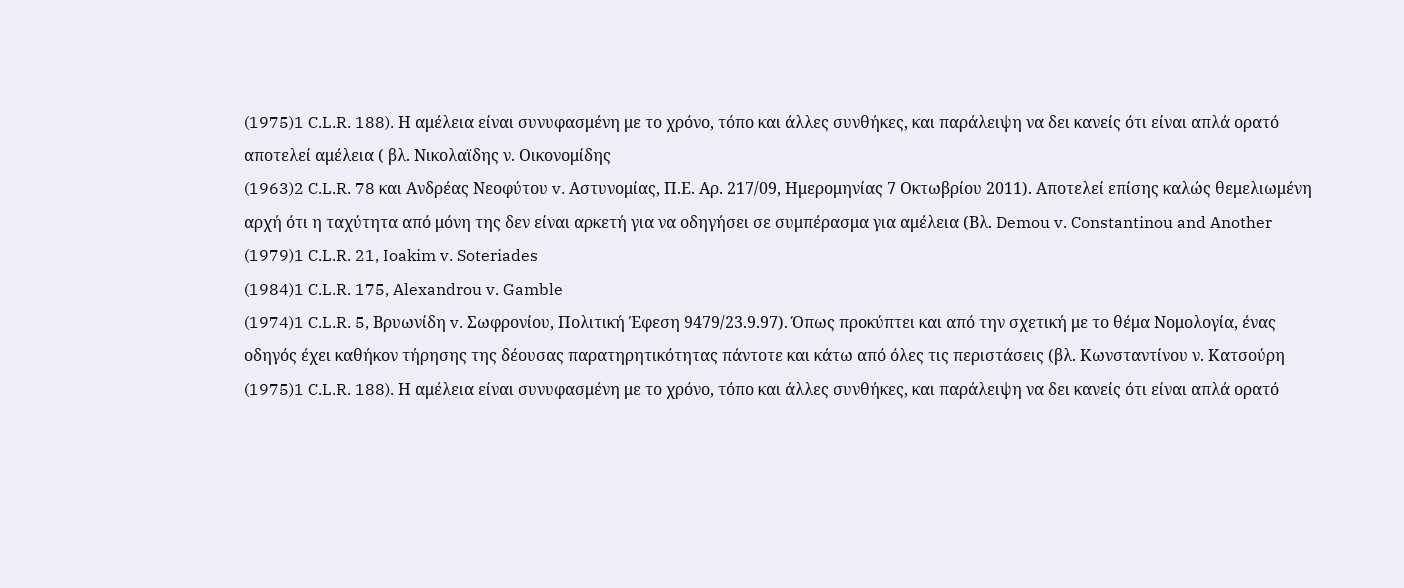(1975)1 C.L.R. 188). Η αμέλεια είναι συνυφασμένη με το χρόνο, τόπο και άλλες συνθήκες, και παράλειψη να δει κανείς ότι είναι απλά ορατό αποτελεί αμέλεια ( βλ. Νικολαϊδης ν. Οικονομίδης
(1963)2 C.L.R. 78 και Ανδρέας Νεοφύτου v. Aστυνομίας, Π.Ε. Αρ. 217/09, Ημερομηνίας 7 Οκτωβρίου 2011). Αποτελεί επίσης καλώς θεμελιωμένη αρχή ότι η ταχύτητα από μόνη της δεν είναι αρκετή για να οδηγήσει σε συμπέρασμα για αμέλεια (Βλ. Demou v. Constantinou and Another
(1979)1 C.L.R. 21, Ioakim v. Soteriades
(1984)1 C.L.R. 175, Alexandrou v. Gamble
(1974)1 C.L.R. 5, Βρυωνίδη v. Σωφρονίου, Πολιτική Έφεση 9479/23.9.97). Όπως προκύπτει και από την σχετική με το θέμα Νομολογία, ένας οδηγός έχει καθήκον τήρησης της δέουσας παρατηρητικότητας πάντοτε και κάτω από όλες τις περιστάσεις (βλ. Κωνσταντίνου ν. Κατσούρη
(1975)1 C.L.R. 188). Η αμέλεια είναι συνυφασμένη με το χρόνο, τόπο και άλλες συνθήκες, και παράλειψη να δει κανείς ότι είναι απλά ορατό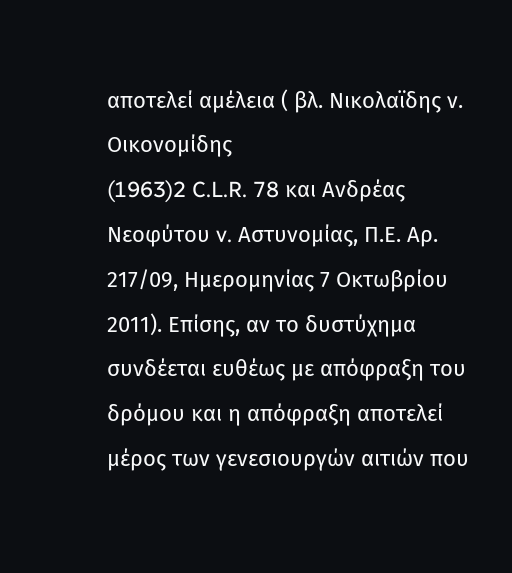αποτελεί αμέλεια ( βλ. Νικολαϊδης ν. Οικονομίδης
(1963)2 C.L.R. 78 και Ανδρέας Νεοφύτου v. Aστυνομίας, Π.Ε. Αρ. 217/09, Ημερομηνίας 7 Οκτωβρίου 2011). Επίσης, αν το δυστύχημα συνδέεται ευθέως με απόφραξη του δρόμου και η απόφραξη αποτελεί μέρος των γενεσιουργών αιτιών που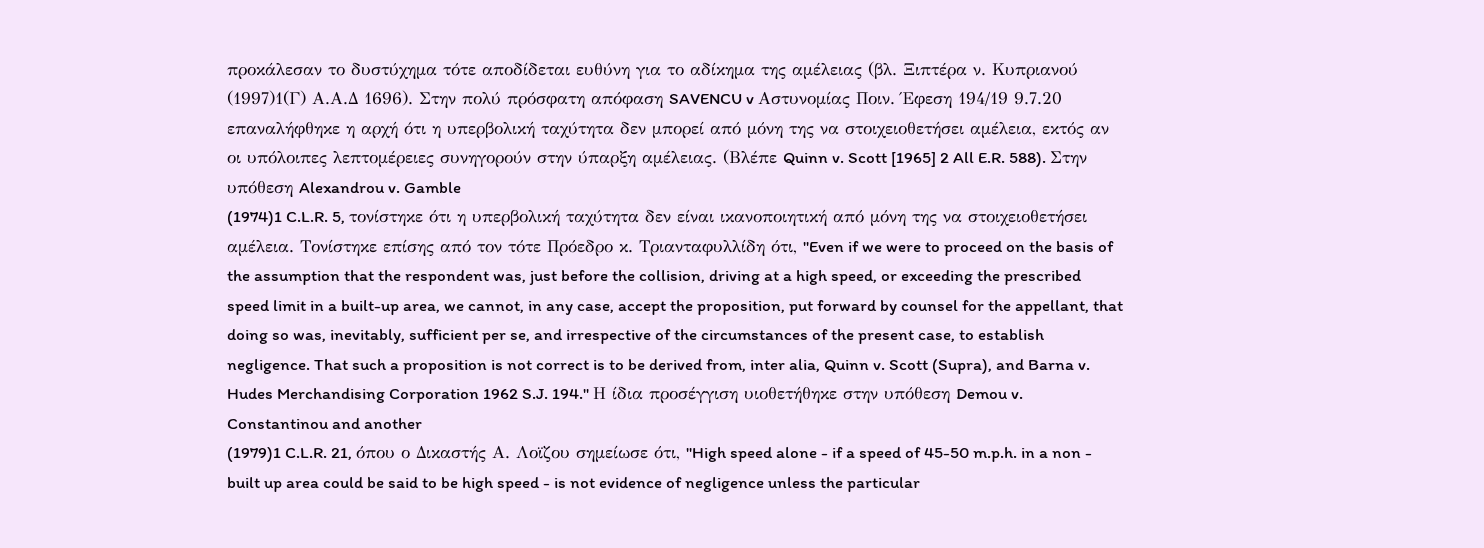προκάλεσαν το δυστύχημα τότε αποδίδεται ευθύνη για το αδίκημα της αμέλειας (βλ. Ξιπτέρα ν. Κυπριανού
(1997)1(Γ) Α.Α.Δ 1696). Στην πολύ πρόσφατη απόφαση SAVENCU v Αστυνομίας Ποιν. Έφεση 194/19 9.7.20 επαναλήφθηκε η αρχή ότι η υπερβολική ταχύτητα δεν μπορεί από μόνη της να στοιχειοθετήσει αμέλεια, εκτός αν οι υπόλοιπες λεπτομέρειες συνηγορούν στην ύπαρξη αμέλειας. (Βλέπε Quinn v. Scott [1965] 2 All E.R. 588). Στην υπόθεση Alexandrou v. Gamble
(1974)1 C.L.R. 5, τονίστηκε ότι η υπερβολική ταχύτητα δεν είναι ικανοποιητική από μόνη της να στοιχειοθετήσει αμέλεια. Τονίστηκε επίσης από τον τότε Πρόεδρο κ. Τριανταφυλλίδη ότι, "Even if we were to proceed on the basis of the assumption that the respondent was, just before the collision, driving at a high speed, or exceeding the prescribed speed limit in a built-up area, we cannot, in any case, accept the proposition, put forward by counsel for the appellant, that doing so was, inevitably, sufficient per se, and irrespective of the circumstances of the present case, to establish negligence. That such a proposition is not correct is to be derived from, inter alia, Quinn v. Scott (Supra), and Barna v. Hudes Merchandising Corporation 1962 S.J. 194." Η ίδια προσέγγιση υιοθετήθηκε στην υπόθεση Demou v. Constantinou and another
(1979)1 C.L.R. 21, όπου ο Δικαστής Α. Λοϊζου σημείωσε ότι, "High speed alone - if a speed of 45-50 m.p.h. in a non - built up area could be said to be high speed - is not evidence of negligence unless the particular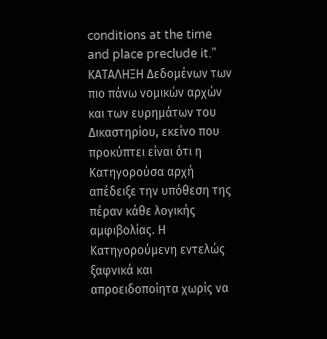conditions at the time and place preclude it." ΚΑΤΑΛΗΞΗ Δεδομένων των πιο πάνω νομικών αρχών και των ευρημάτων του Δικαστηρίου, εκείνο που προκύπτει είναι ότι η Κατηγορούσα αρχή απέδειξε την υπόθεση της πέραν κάθε λογικής αμφιβολίας. Η Κατηγορούμενη εντελώς ξαφνικά και απροειδοποίητα χωρίς να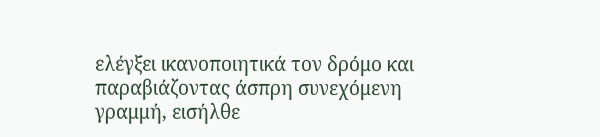ελέγξει ικανοποιητικά τον δρόμο και παραβιάζοντας άσπρη συνεχόμενη γραμμή, εισήλθε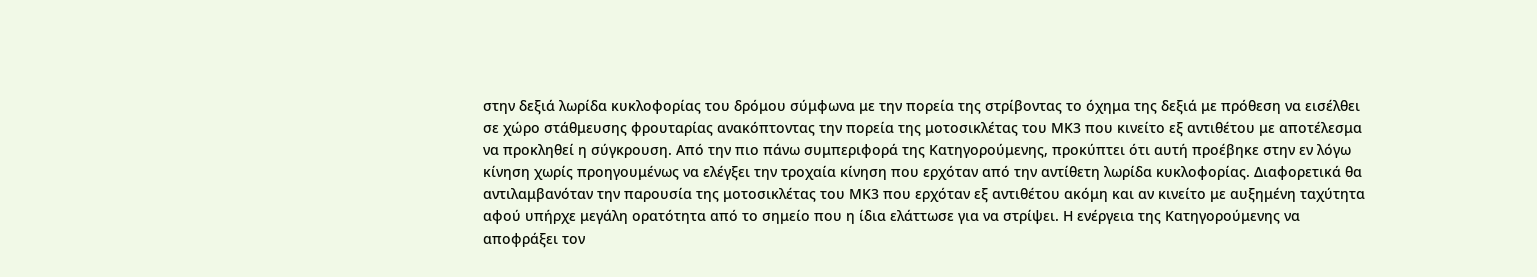στην δεξιά λωρίδα κυκλοφορίας του δρόμου σύμφωνα με την πορεία της στρίβοντας το όχημα της δεξιά με πρόθεση να εισέλθει σε χώρο στάθμευσης φρουταρίας ανακόπτοντας την πορεία της μοτοσικλέτας του ΜΚ3 που κινείτο εξ αντιθέτου με αποτέλεσμα να προκληθεί η σύγκρουση. Από την πιο πάνω συμπεριφορά της Κατηγορούμενης, προκύπτει ότι αυτή προέβηκε στην εν λόγω κίνηση χωρίς προηγουμένως να ελέγξει την τροχαία κίνηση που ερχόταν από την αντίθετη λωρίδα κυκλοφορίας. Διαφορετικά θα αντιλαμβανόταν την παρουσία της μοτοσικλέτας του ΜΚ3 που ερχόταν εξ αντιθέτου ακόμη και αν κινείτο με αυξημένη ταχύτητα αφού υπήρχε μεγάλη ορατότητα από το σημείο που η ίδια ελάττωσε για να στρίψει. Η ενέργεια της Κατηγορούμενης να αποφράξει τον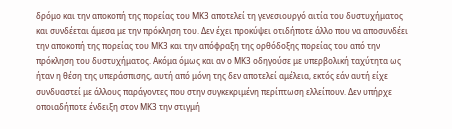δρόμο και την αποκοπή της πορείας του ΜΚ3 αποτελεί τη γενεσιουργό αιτία του δυστυχήματος και συνδέεται άμεσα με την πρόκληση του. Δεν έχει προκύψει οτιδήποτε άλλο που να αποσυνδέει την αποκοπή της πορείας του ΜΚ3 και την απόφραξη της ορθόδοξης πορείας του από την πρόκληση του δυστυχήματος. Ακόμα όμως και αν ο ΜΚ3 οδηγούσε με υπερβολική ταχύτητα ως ήταν η θέση της υπεράσπισης, αυτή από μόνη της δεν αποτελεί αμέλεια, εκτός εάν αυτή είχε συνδυαστεί με άλλους παράγοντες που στην συγκεκριμένη περίπτωση ελλείπουν. Δεν υπήρχε οποιαδήποτε ένδειξη στον ΜΚ3 την στιγμή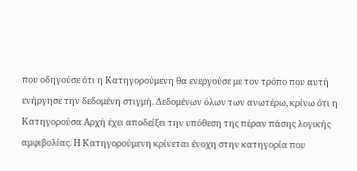που οδηγούσε ότι η Κατηγορούμενη θα ενεργούσε με τον τρόπο που αυτή ενήργησε την δεδομένη στιγμή. Δεδομένων όλων των ανωτέρω, κρίνω ότι η Κατηγορούσα Αρχή έχει αποδείξει την υπόθεση της πέραν πάσης λογικής αμφιβολίας. Η Κατηγορούμενη κρίνεται ένοχη στην κατηγορία που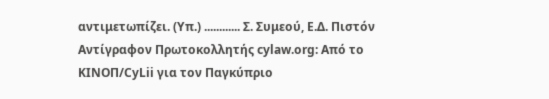αντιμετωπίζει. (Υπ.) ............ Σ. Συμεού, Ε.Δ. Πιστόν Αντίγραφον Πρωτοκολλητής cylaw.org: Από το ΚΙΝOΠ/CyLii για τον Παγκύπριο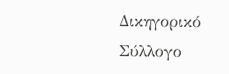Δικηγορικό Σύλλογο